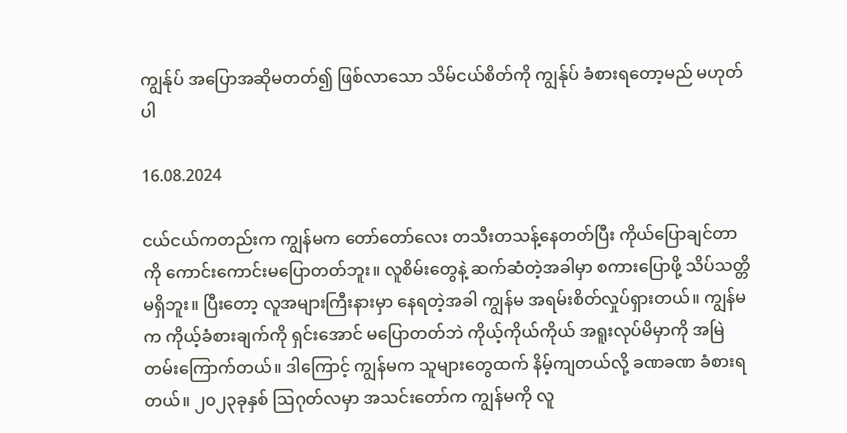ကျွန်ုပ် အပြောအဆိုမတတ်၍ ဖြစ်လာသော သိမ်ငယ်စိတ်ကို ကျွန်ုပ် ခံစားရတော့မည် မဟုတ်ပါ

16.08.2024

ငယ်ငယ်ကတည်းက ကျွန်မက တော်တော်လေး တသီးတသန့်နေတတ်ပြီး ကိုယ်ပြောချင်တာကို ကောင်းကောင်းမပြောတတ်ဘူး။ လူစိမ်းတွေနဲ့ ဆက်ဆံတဲ့အခါမှာ စကားပြောဖို့ သိပ်သတ္တိမရှိဘူး။ ပြီးတော့ လူအများကြီးနားမှာ နေရတဲ့အခါ ကျွန်မ အရမ်းစိတ်လှုပ်ရှားတယ်။ ကျွန်မက ကိုယ့်ခံစားချက်ကို ရှင်းအောင် မပြောတတ်ဘဲ ကိုယ့်ကိုယ်ကိုယ် အရူးလုပ်မိမှာကို အမြဲတမ်းကြောက်တယ်။ ဒါကြောင့် ကျွန်မက သူများတွေထက် နိမ့်ကျတယ်လို့ ခဏခဏ ခံစားရတယ်။ ၂၀၂၃ခုနှစ် ဩဂုတ်လမှာ အသင်းတော်က ကျွန်မကို လူ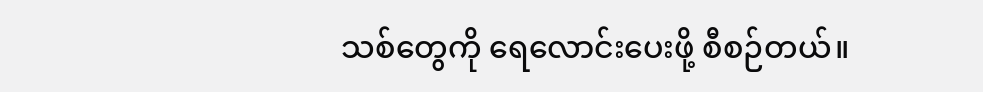သစ်တွေကို ရေလောင်းပေးဖို့ စီစဉ်တယ်။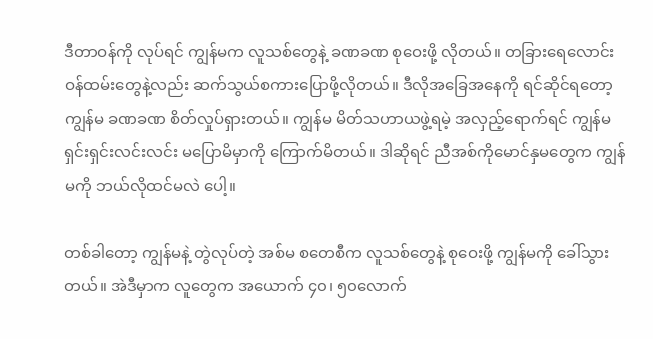ဒီတာဝန်ကို လုပ်ရင် ကျွန်မက လူသစ်တွေနဲ့ ခဏခဏ စုဝေးဖို့ လိုတယ်။ တခြားရေလောင်းဝန်ထမ်းတွေနဲ့လည်း ဆက်သွယ်စကားပြောဖို့လိုတယ်။ ဒီလိုအခြေအနေကို ရင်ဆိုင်ရတော့ ကျွန်မ ခဏခဏ စိတ်လှုပ်ရှားတယ်။ ကျွန်မ မိတ်သဟာယဖွဲ့ရမဲ့ အလှည့်ရောက်ရင် ကျွန်မ ရှင်းရှင်းလင်းလင်း မပြောမိမှာကို ကြောက်မိတယ်။ ဒါဆိုရင် ညီအစ်ကိုမောင်နှမတွေက ကျွန်မကို ဘယ်လိုထင်မလဲ ပေါ့။

တစ်ခါတော့ ကျွန်မနဲ့ တွဲလုပ်တဲ့ အစ်မ စတေစီက လူသစ်တွေနဲ့ စုဝေးဖို့ ကျွန်မကို ခေါ်သွားတယ်။ အဲဒီမှာက လူတွေက အယောက် ၄၀၊ ၅၀လောက်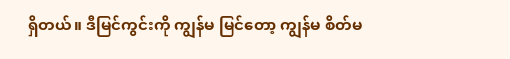ရှိတယ်။ ဒီမြင်ကွင်းကို ကျွန်မ မြင်တော့ ကျွန်မ စိတ်မ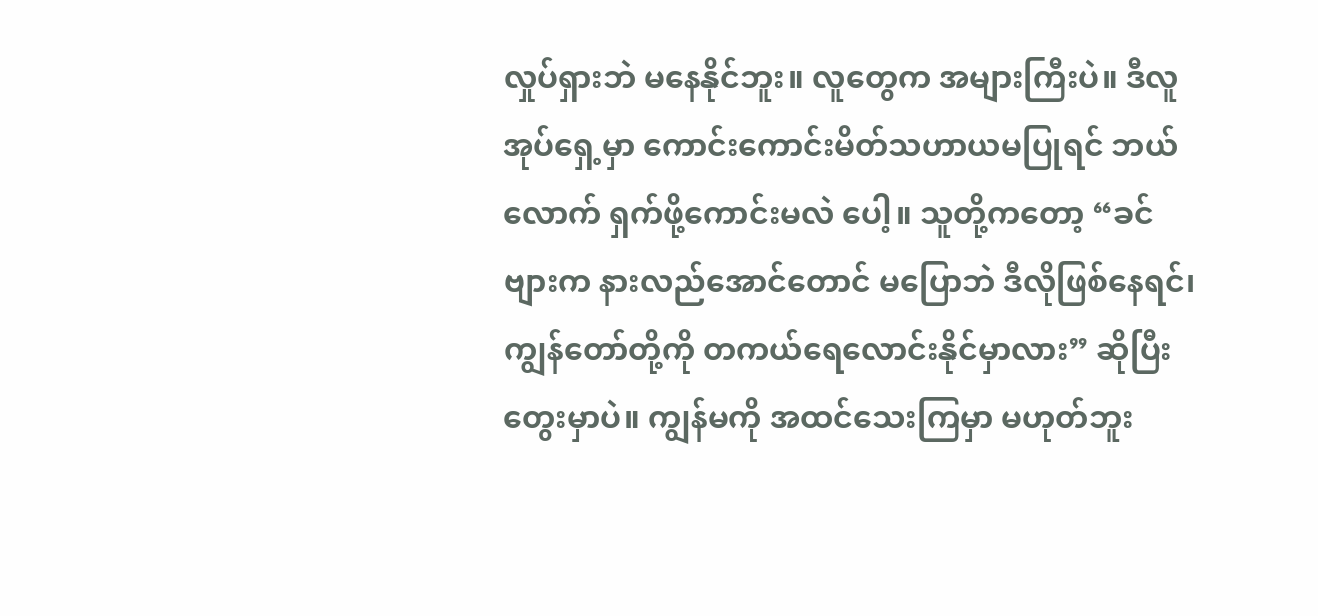လှုပ်ရှားဘဲ မနေနိုင်ဘူး။ လူတွေက အများကြီးပဲ။ ဒီလူအုပ်ရှေ့မှာ ကောင်းကောင်းမိတ်သဟာယမပြုရင် ဘယ်လောက် ရှက်ဖို့ကောင်းမလဲ ပေါ့။ သူတို့ကတော့ “ခင်ဗျားက နားလည်အောင်တောင် မပြောဘဲ ဒီလိုဖြစ်နေရင်၊ ကျွန်တော်တို့ကို တကယ်ရေလောင်းနိုင်မှာလား” ဆိုပြီး တွေးမှာပဲ။ ကျွန်မကို အထင်သေးကြမှာ မဟုတ်ဘူး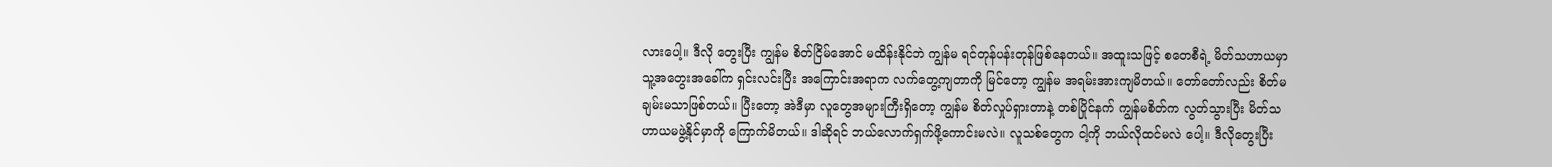လားပေါ့။ ဒီလို တွေးပြီး ကျွန်မ စိတ်ငြိမ်အောင် မထိန်းနိုင်ဘဲ ကျွန်မ ရင်တုန်ပန်းတုန်ဖြစ်နေတယ်။ အထူးသဖြင့် စတေစီရဲ့ မိတ်သဟာယမှာ သူ့အတွေးအခေါ်က ရှင်းလင်းပြီး အကြောင်းအရာက လက်တွေ့ကျတာကို မြင်တော့ ကျွန်မ အရမ်းအားကျမိတယ်။ တော်တော်လည်း စိတ်မချမ်းမသာဖြစ်တယ်။ ပြီးတော့ အဲဒီမှာ လူတွေအများကြီးရှိတော့ ကျွန်မ စိတ်လှုပ်ရှားတာနဲ့ တစ်ပြိုင်နက် ကျွန်မစိတ်က လွတ်သွားပြီး မိတ်သဟာယမဖွဲ့နိုင်မှာကို ကြောက်မိတယ်။ ဒါဆိုရင် ဘယ်လောက်ရှက်ဖို့ကောင်းမလဲ။ လူသစ်တွေက ငါ့ကို ဘယ်လိုထင်မလဲ ပေါ့။ ဒီလိုတွေးပြီး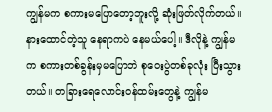ကျွန်မက စကားမပြောတော့ဘူးလို့ ဆုံးဖြတ်လိုက်တယ်။ နားထောင်တဲ့သူ နေရာကပဲ နေမယ်ပေါ့။ ဒီလိုနဲ့ ကျွန်မက စကားတစ်ခွန်းမှမပြောဘဲ စုဝေးပွဲတစ်ခုလုံး ပြီးသွားတယ်။ တခြားရေလောင်းဝန်ထမ်းတွေနဲ့ ကျွန်မ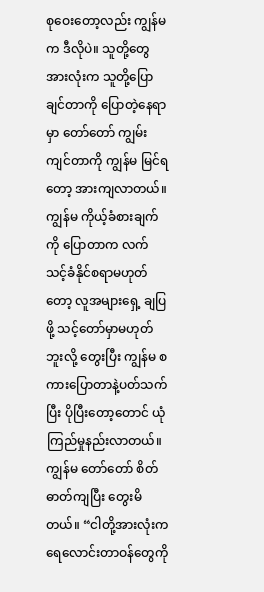စုဝေးတော့လည်း ကျွန်မက ဒီလိုပဲ။ သူတို့တွေအားလုံးက သူတို့ပြောချင်တာကို ပြောတဲ့နေရာမှာ တော်တော် ကျွမ်းကျင်တာကို ကျွန်မ မြင်ရတော့ အားကျလာတယ်။ ကျွန်မ ကိုယ့်ခံစားချက်ကို ပြောတာက လက်သင့်ခံနိုင်စရာမဟုတ်တော့ လူအများရှေ့ ချပြဖို့ သင့်တော်မှာမဟုတ်ဘူးလို့ တွေးပြီး ကျွန်မ စကားပြောတာနဲ့ပတ်သက်ပြီး ပိုပြီးတော့တောင် ယုံကြည်မှုနည်းလာတယ်။ ကျွန်မ တော်တော် စိတ်ဓာတ်ကျပြီး တွေးမိတယ်။ “ငါတို့အားလုံးက ရေလောင်းတာဝန်တွေကို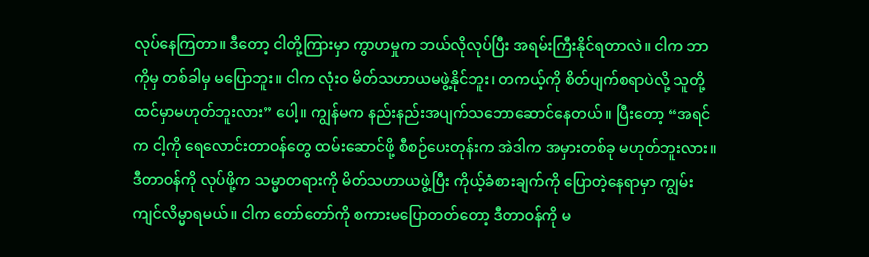လုပ်နေကြတာ။ ဒီတော့ ငါတို့ကြားမှာ ကွာဟမှုက ဘယ်လိုလုပ်ပြီး အရမ်းကြီးနိုင်ရတာလဲ။ ငါက ဘာကိုမှ တစ်ခါမှ မပြောဘူး။ ငါက လုံးဝ မိတ်သဟာယမဖွဲ့နိုင်ဘူး၊ တကယ့်ကို စိတ်ပျက်စရာပဲလို့ သူတို့ ထင်မှာမဟုတ်ဘူးလား” ပေါ့။ ကျွန်မက နည်းနည်းအပျက်သဘောဆောင်နေတယ်။ ပြီးတော့ “အရင်က ငါ့ကို ရေလောင်းတာဝန်တွေ ထမ်းဆောင်ဖို့ စီစဉ်ပေးတုန်းက အဲဒါက အမှားတစ်ခု မဟုတ်ဘူးလား။ ဒီတာဝန်ကို လုပ်ဖို့က သမ္မာတရားကို မိတ်သဟာယဖွဲ့ပြီး ကိုယ့်ခံစားချက်ကို ပြောတဲ့နေရာမှာ ကျွမ်းကျင်လိမ္မာရမယ်။ ငါက တော်တော်ကို စကားမပြောတတ်တော့ ဒီတာဝန်ကို မ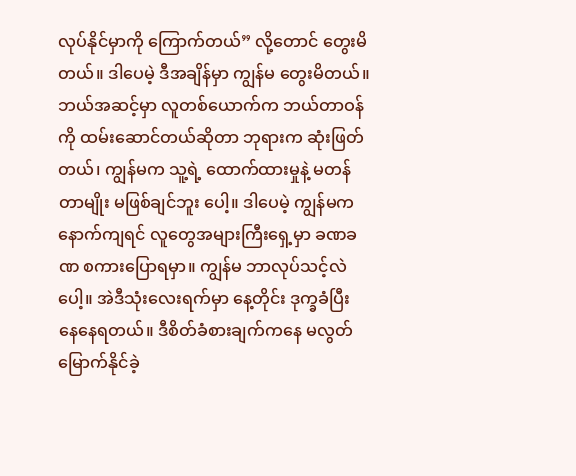လုပ်နိုင်မှာကို ကြောက်တယ်” လို့တောင် တွေးမိတယ်။ ဒါပေမဲ့ ဒီအချိန်မှာ ကျွန်မ တွေးမိတယ်။ ဘယ်အဆင့်မှာ လူတစ်ယောက်က ဘယ်တာဝန်ကို ထမ်းဆောင်တယ်ဆိုတာ ဘုရားက ဆုံးဖြတ်တယ်၊ ကျွန်မက သူ့ရဲ့ ထောက်ထားမှုနဲ့ မတန်တာမျိုး မဖြစ်ချင်ဘူး ပေါ့။ ဒါပေမဲ့ ကျွန်မက နောက်ကျရင် လူတွေအများကြီးရှေ့မှာ ခဏခဏ စကားပြောရမှာ။ ကျွန်မ ဘာလုပ်သင့်လဲ ပေါ့။ အဲဒီသုံးလေးရက်မှာ နေ့တိုင်း ဒုက္ခခံပြီး နေနေရတယ်။ ဒီစိတ်ခံစားချက်ကနေ မလွတ်မြောက်နိုင်ခဲ့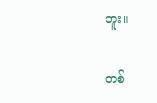ဘူး။

တစ်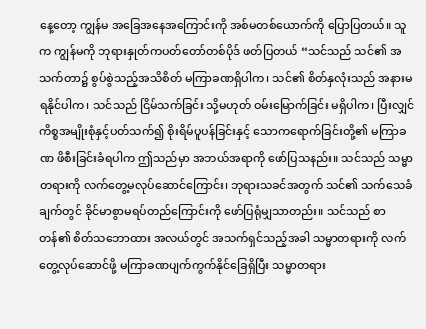နေ့တော့ ကျွန်မ အခြေအနေအကြောင်းကို အစ်မတစ်ယောက်ကို ပြောပြတယ်။ သူက ကျွန်မကို ဘုရားနှုတ်ကပတ်တော်တစ်ပိုဒ် ဖတ်ပြတယ် “သင်သည် သင်၏ အသက်တာ၌ စွပ်စွဲသည့်အသိစိတ် မကြာခဏရှိပါက၊ သင်၏ စိတ်နှလုံးသည် အနားမရနိုင်ပါက၊ သင်သည် ငြိမ်သက်ခြင်း သို့မဟုတ် ဝမ်းမြောက်ခြင်း မရှိပါက၊ ပြီးလျှင် ကိစ္စအမျိုးစုံနှင့်ပတ်သက်၍ စိုးရိမ်ပူပန်ခြင်းနှင့် သောကရောက်ခြင်းတို့၏ မကြာခဏ ဖိစီးခြင်းခံရပါက ဤသည်မှာ အဘယ်အရာကို ဖော်ပြသနည်း။ သင်သည် သမ္မာတရားကို လက်တွေ့မလုပ်ဆောင်ကြောင်း၊ ဘုရားသခင်အတွက် သင်၏ သက်သေခံချက်တွင် ခိုင်မာစွာမရပ်တည်ကြောင်းကို ဖော်ပြရုံမျှသာတည်း။ သင်သည် စာတန်၏ စိတ်သဘောထား အလယ်တွင် အသက်ရှင်သည့်အခါ သမ္မာတရားကို လက်တွေ့လုပ်ဆောင်ဖို့ မကြာခဏပျက်ကွက်နိုင်ခြေရှိပြီး သမ္မာတရား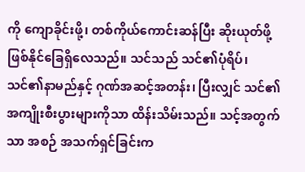ကို ကျောခိုင်းဖို့၊ တစ်ကိုယ်ကောင်းဆန်ပြီး ဆိုးယုတ်ဖို့ ဖြစ်နိုင်ခြေရှိလေသည်။ သင်သည် သင်၏ပုံရိပ်၊ သင်၏နာမည်နှင့် ဂုဏ်အဆင့်အတန်း၊ ပြီးလျှင် သင်၏အကျိုးစီးပွားများကိုသာ ထိန်းသိမ်းသည်။ သင့်အတွက်သာ အစဉ် အသက်ရှင်ခြင်းက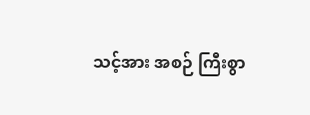သင့်အား အစဉ် ကြီးစွာ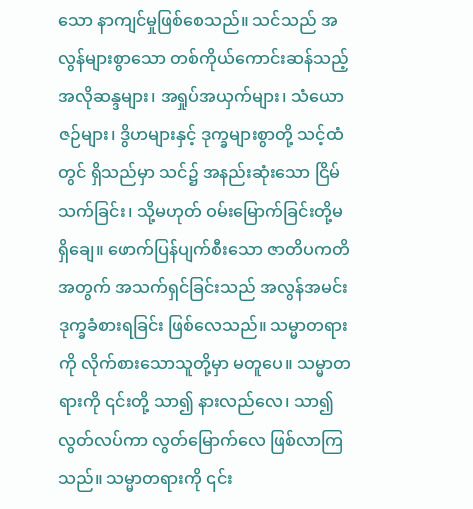သော နာကျင်မှုဖြစ်စေသည်။ သင်သည် အလွန်များစွာသော တစ်ကိုယ်ကောင်းဆန်သည့် အလိုဆန္ဒများ၊ အရှုပ်အယှက်များ၊ သံယောဇဉ်များ၊ ဒွိဟများနှင့် ဒုက္ခများစွာတို့ သင့်ထံတွင် ရှိသည်မှာ သင်၌ အနည်းဆုံးသော ငြိမ်သက်ခြင်း၊ သို့မဟုတ် ဝမ်းမြောက်ခြင်းတို့မရှိချေ။ ဖောက်ပြန်ပျက်စီးသော ဇာတိပကတိအတွက် အသက်ရှင်ခြင်းသည် အလွန်အမင်း ဒုက္ခခံစားရခြင်း ဖြစ်လေသည်။ သမ္မာတရားကို လိုက်စားသောသူတို့မှာ မတူပေ။ သမ္မာတရားကို ၎င်းတို့ သာ၍ နားလည်လေ၊ သာ၍ လွတ်လပ်ကာ လွတ်မြောက်လေ ဖြစ်လာကြသည်။ သမ္မာတရားကို ၎င်း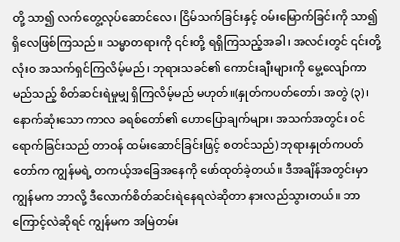တို့ သာ၍ လက်တွေ့လုပ်ဆောင်လေ၊ ငြိမ်သက်ခြင်းနှင့် ဝမ်းမြောက်ခြင်းကို သာ၍ ရှိလေဖြစ်ကြသည်။ သမ္မာတရားကို ၎င်းတို့ ရရှိကြသည့်အခါ၊ အလင်းတွင် ၎င်းတို့ လုံးဝ အသက်ရှင်ကြလိမ့်မည်၊ ဘုရားသခင်၏ ကောင်းချီးများကို မွေ့လျော်ကာ မည်သည့် စိတ်ဆင်းရဲမှုမျှ ရှိကြလိမ့်မည် မဟုတ်။(နှုတ်ကပတ်တော်၊ အတွဲ (၃)၊ နောက်ဆုံးသော ကာလ ခရစ်တော်၏ ဟောပြောချက်များ၊ အသက်အတွင်း ဝင်ရောက်ခြင်းသည် တာဝန် ထမ်းဆောင်ခြင်းဖြင့် စတင်သည်) ဘုရားနှုတ်ကပတ်တော်က ကျွန်မရဲ့ တကယ့်အခြေအနေကို ဖော်ထုတ်ခဲ့တယ်။ ဒီအချိန်အတွင်းမှာ ကျွန်မက ဘာလို့ ဒီလောက်စိတ်ဆင်းရဲနေရလဲဆိုတာ နားလည်သွားတယ်။ ဘာကြောင့်လဲဆိုရင် ကျွန်မက အမြဲတမ်း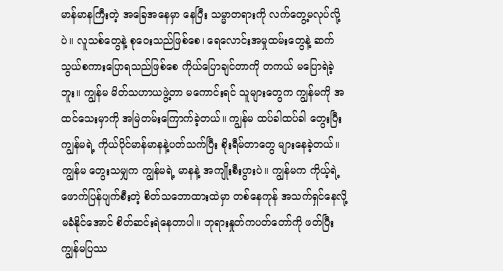မာန်မာနကြီးတဲ့ အခြေအနေမှာ နေပြီး သမ္မာတရားကို လက်တွေ့မလုပ်လို့ပဲ။ လူသစ်တွေနဲ့ စုဝေးသည်ဖြစ်စေ၊ ရေလောင်းအမှုထမ်းတွေနဲ့ ဆက်သွယ်စကားပြောရသည်ဖြစ်စေ ကိုယ်ပြောချင်တာကို တကယ် မပြောရဲခဲ့ဘူး။ ကျွန်မ မိတ်သဟာယဖွဲ့တာ မကောင်းရင် သူများတွေက ကျွန်မကို အထင်သေးမှာကို အမြဲတမ်းကြောက်ခဲ့တယ်။ ကျွန်မ ထပ်ခါထပ်ခါ တွေးပြီး ကျွန်မရဲ့ ကိုယ်ပိုင်မာန်မာနနဲ့ပတ်သက်ပြီး စိုးရီမ်တာတွေ များနေခဲ့တယ်။ ကျွန်မ တွေးသမျှက ကျွန်မရဲ့ မာနနဲ့ အကျိုးစီးပွားပဲ။ ကျွန်မက ကိုယ့်ရဲ့ ဖောက်ပြန်ပျက်စီးတဲ့ စိတ်သဘောထားထဲမှာ တစ်နေကုန် အသက်ရှင်နေလို့ မခံနိုင်အောင် စိတ်ဆင်းရဲနေတာပါ။ ဘုရားနှုတ်ကပတ်တော်ကို ဖတ်ပြီး ကျွန်မပြဿ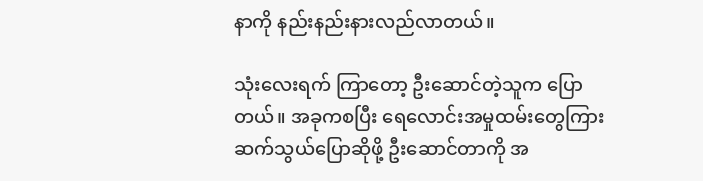နာကို နည်းနည်းနားလည်လာတယ်။

သုံးလေးရက် ကြာတော့ ဦးဆောင်တဲ့သူက ပြောတယ်။ အခုကစပြီး ရေလောင်းအမှုထမ်းတွေကြား ဆက်သွယ်ပြောဆိုဖို့ ဦးဆောင်တာကို အ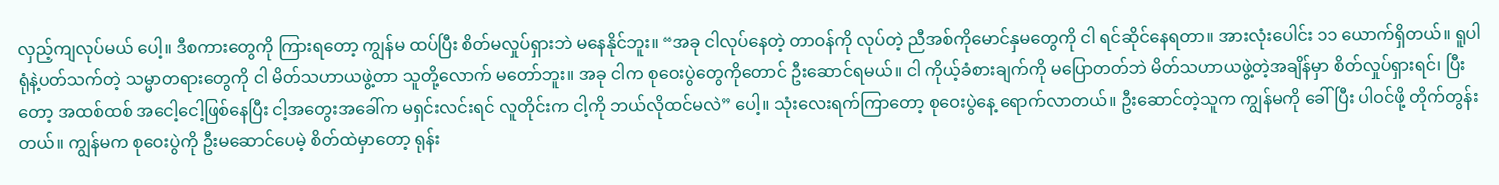လှည့်ကျလုပ်မယ် ပေါ့။ ဒီစကားတွေကို ကြားရတော့ ကျွန်မ ထပ်ပြီး စိတ်မလှုပ်ရှားဘဲ မနေနိုင်ဘူး။ “အခု ငါလုပ်နေတဲ့ တာဝန်ကို လုပ်တဲ့ ညီအစ်ကိုမောင်နှမတွေကို ငါ ရင်ဆိုင်နေရတာ။ အားလုံးပေါင်း ၁၁ ယောက်ရှိတယ်။ ရူပါရုံနဲ့ပတ်သက်တဲ့ သမ္မာတရားတွေကို ငါ မိတ်သဟာယဖွဲ့တာ သူတို့လောက် မတော်ဘူး။ အခု ငါက စုဝေးပွဲတွေကိုတောင် ဦးဆောင်ရမယ်။ ငါ ကိုယ့်ခံစားချက်ကို မပြောတတ်ဘဲ မိတ်သဟာယဖွဲ့တဲ့အချိန်မှာ စိတ်လှုပ်ရှားရင်၊ ပြီးတော့ အထစ်ထစ် အငေါ့ငေါ့ဖြစ်နေပြီး ငါ့အတွေးအခေါ်က မရှင်းလင်းရင် လူတိုင်းက ငါ့ကို ဘယ်လိုထင်မလဲ” ပေါ့။ သုံးလေးရက်ကြာတော့ စုဝေးပွဲနေ့ ရောက်လာတယ်။ ဦးဆောင်တဲ့သူက ကျွန်မကို ခေါ်ပြီး ပါဝင်ဖို့ တိုက်တွန်းတယ်။ ကျွန်မက စုဝေးပွဲကို ဦးမဆောင်ပေမဲ့ စိတ်ထဲမှာတော့ ရုန်း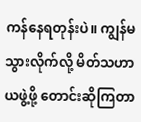ကန်နေရတုန်းပဲ။ ကျွန်မ သွားလိုက်လို့ မိတ်သဟာယဖွဲ့ဖို့ တောင်းဆိုကြတာ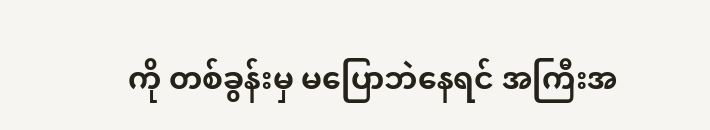ကို တစ်ခွန်းမှ မပြောဘဲနေရင် အကြီးအ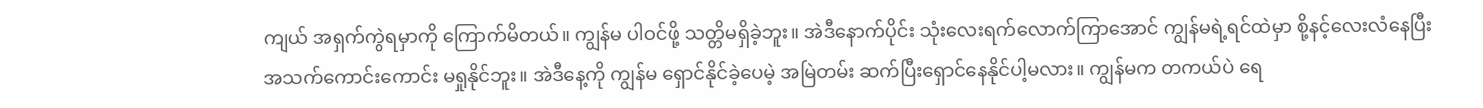ကျယ် အရှက်ကွဲရမှာကို ကြောက်မိတယ်။ ကျွန်မ ပါဝင်ဖို့ သတ္တိမရှိခဲ့ဘူး။ အဲဒီနောက်ပိုင်း သုံးလေးရက်လောက်ကြာအောင် ကျွန်မရဲ့ရင်ထဲမှာ စို့နင့်လေးလံနေပြီး အသက်ကောင်းကောင်း မရှုနိုင်ဘူး။ အဲဒီနေ့ကို ကျွန်မ ရှောင်နိုင်ခဲ့ပေမဲ့ အမြဲတမ်း ဆက်ပြီးရှောင်နေနိုင်ပါ့မလား။ ကျွန်မက တကယ်ပဲ ရေ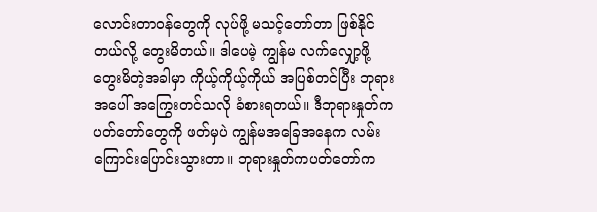လောင်းတာဝန်တွေကို လုပ်ဖို့ မသင့်တော်တာ ဖြစ်နိုင်တယ်လို့ တွေးမိတယ်။ ဒါပေမဲ့ ကျွန်မ လက်လျှော့ဖို့ တွေးမိတဲ့အခါမှာ ကိုယ့်ကိုယ့်ကိုယ် အပြစ်တင်ပြီး ဘုရားအပေါ် အကြွေးတင်သလို ခံစားရတယ်။ ဒီဘုရားနှုတ်ကပတ်တော်တွေကို ဖတ်မှပဲ ကျွန်မအခြေအနေက လမ်းကြောင်းပြောင်းသွားတာ။ ဘုရားနှုတ်ကပတ်တော်က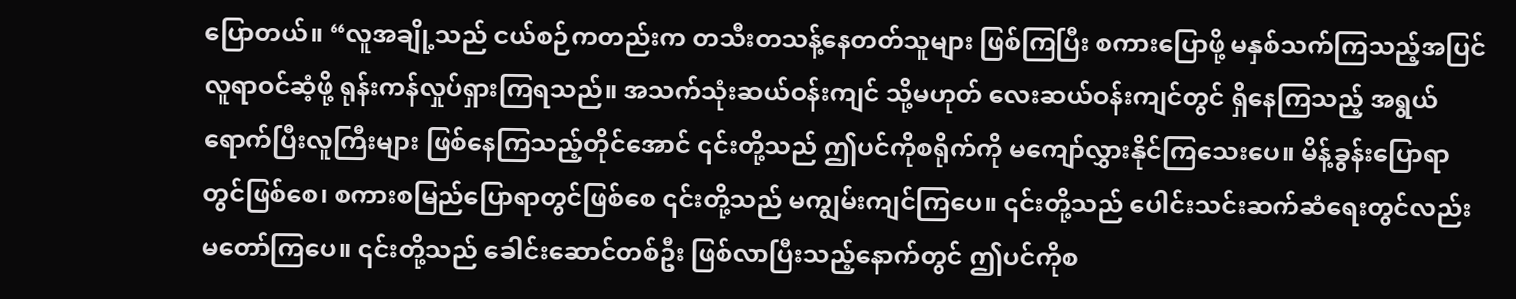ပြောတယ်။ “လူအချို့သည် ငယ်စဉ်ကတည်းက တသီးတသန့်နေတတ်သူများ ဖြစ်ကြပြီး စကားပြောဖို့ မနှစ်သက်ကြသည့်အပြင် လူရာဝင်ဆံ့ဖို့ ရုန်းကန်လှုပ်ရှားကြရသည်။ အသက်သုံးဆယ်ဝန်းကျင် သို့မဟုတ် လေးဆယ်ဝန်းကျင်တွင် ရှိနေကြသည့် အရွယ်ရောက်ပြီးလူကြီးများ ဖြစ်နေကြသည့်တိုင်အောင် ၎င်းတို့သည် ဤပင်ကိုစရိုက်ကို မကျော်လွှားနိုင်ကြသေးပေ။ မိန့်ခွန်းပြောရာတွင်ဖြစ်စေ၊ စကားစမြည်ပြောရာတွင်ဖြစ်စေ ၎င်းတို့သည် မကျွမ်းကျင်ကြပေ။ ၎င်းတို့သည် ပေါင်းသင်းဆက်ဆံရေးတွင်လည်း မတော်ကြပေ။ ၎င်းတို့သည် ခေါင်းဆောင်တစ်ဦး ဖြစ်လာပြီးသည့်နောက်တွင် ဤပင်ကိုစ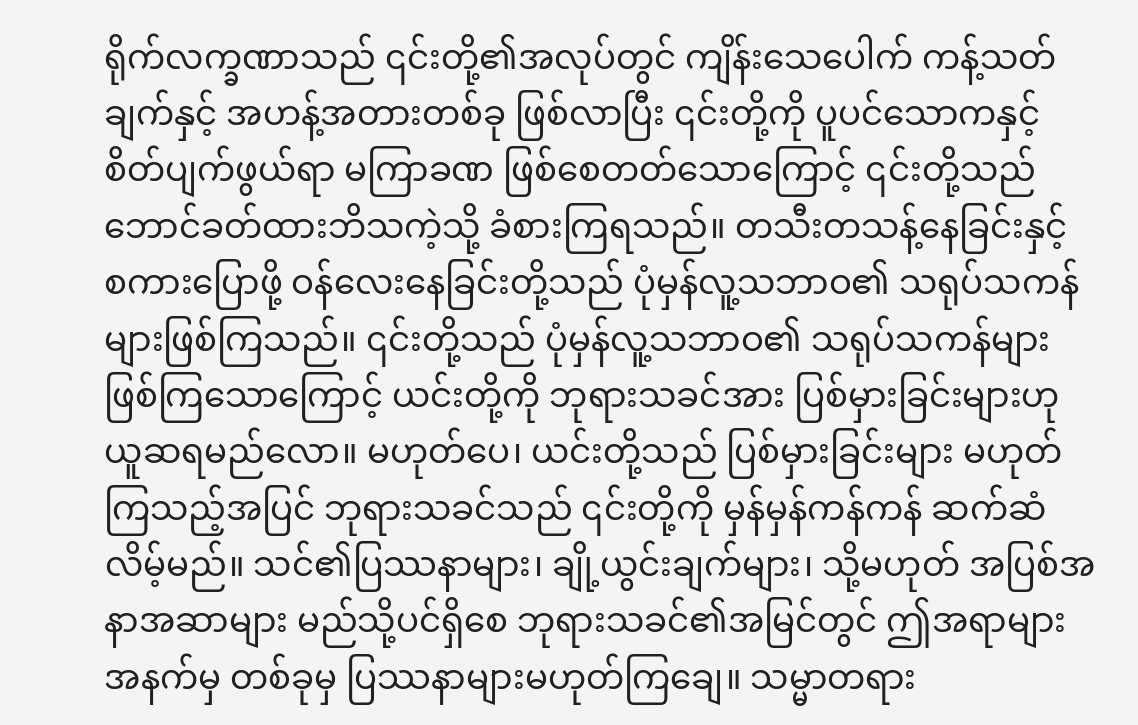ရိုက်လက္ခဏာသည် ၎င်းတို့၏အလုပ်တွင် ကျိန်းသေပေါက် ကန့်သတ်ချက်နှင့် အဟန့်အတားတစ်ခု ဖြစ်လာပြီး ၎င်းတို့ကို ပူပင်သောကနှင့် စိတ်ပျက်ဖွယ်ရာ မကြာခဏ ဖြစ်စေတတ်သောကြောင့် ၎င်းတို့သည် ဘောင်ခတ်ထားဘိသကဲ့သို့ ခံစားကြရသည်။ တသီးတသန့်နေခြင်းနှင့် စကားပြောဖို့ ဝန်လေးနေခြင်းတို့သည် ပုံမှန်လူ့သဘာဝ၏ သရုပ်သကန်များဖြစ်ကြသည်။ ၎င်းတို့သည် ပုံမှန်လူ့သဘာဝ၏ သရုပ်သကန်များဖြစ်ကြသောကြောင့် ယင်းတို့ကို ဘုရားသခင်အား ပြစ်မှားခြင်းများဟု ယူဆရမည်လော။ မဟုတ်ပေ၊ ယင်းတို့သည် ပြစ်မှားခြင်းများ မဟုတ်ကြသည့်အပြင် ဘုရားသခင်သည် ၎င်းတို့ကို မှန်မှန်ကန်ကန် ဆက်ဆံလိမ့်မည်။ သင်၏ပြဿနာများ၊ ချို့ယွင်းချက်များ၊ သို့မဟုတ် အပြစ်အနာအဆာများ မည်သို့ပင်ရှိစေ ဘုရားသခင်၏အမြင်တွင် ဤအရာများအနက်မှ တစ်ခုမှ ပြဿနာများမဟုတ်ကြချေ။ သမ္မာတရား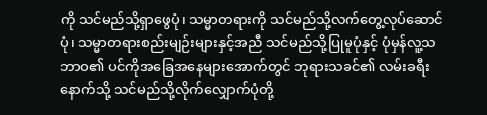ကို သင်မည်သို့ရှာဖွေပုံ၊ သမ္မာတရားကို သင်မည်သို့လက်တွေ့လုပ်ဆောင်ပုံ၊ သမ္မာတရားစည်းမျဉ်းများနှင့်အညီ သင်မည်သို့ပြုမူပုံနှင့် ပုံမှန်လူ့သဘာဝ၏ ပင်ကိုအခြေအနေများအောက်တွင် ဘုရားသခင်၏ လမ်းခရီးနောက်သို့ သင်မည်သို့လိုက်လျှောက်ပုံတို့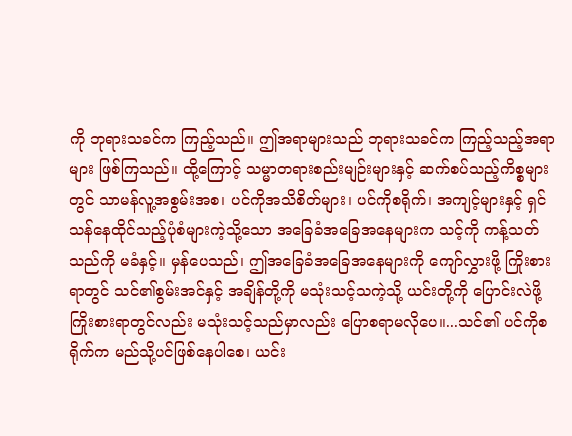ကို ဘုရားသခင်က ကြည့်သည်။ ဤအရာများသည် ဘုရားသခင်က ကြည့်သည့်အရာများ ဖြစ်ကြသည်။ ထို့ကြောင့် သမ္မာတရားစည်းမျဉ်းများနှင့် ဆက်စပ်သည့်ကိစ္စများတွင် သာမန်လူ့အစွမ်းအစ၊ ပင်ကိုအသိစိတ်များ၊ ပင်ကိုစရိုက်၊ အကျင့်များနှင့် ရှင်သန်နေထိုင်သည့်ပုံစံများကဲ့သို့သော အခြေခံအခြေအနေများက သင့်ကို ကန့်သတ်သည်ကို မခံနှင့်။ မှန်ပေသည်၊ ဤအခြေခံအခြေအနေများကို ကျော်လွှားဖို့ ကြိုးစားရာတွင် သင်၏စွမ်းအင်နှင့် အချိန်တို့ကို မသုံးသင့်သကဲ့သို့ ယင်းတို့ကို ပြောင်းလဲဖို့ ကြိုးစားရာတွင်လည်း မသုံးသင့်သည်မှာလည်း ပြောစရာမလိုပေ။...သင်၏ ပင်ကိုစရိုက်က မည်သို့ပင်ဖြစ်နေပါစေ၊ ယင်း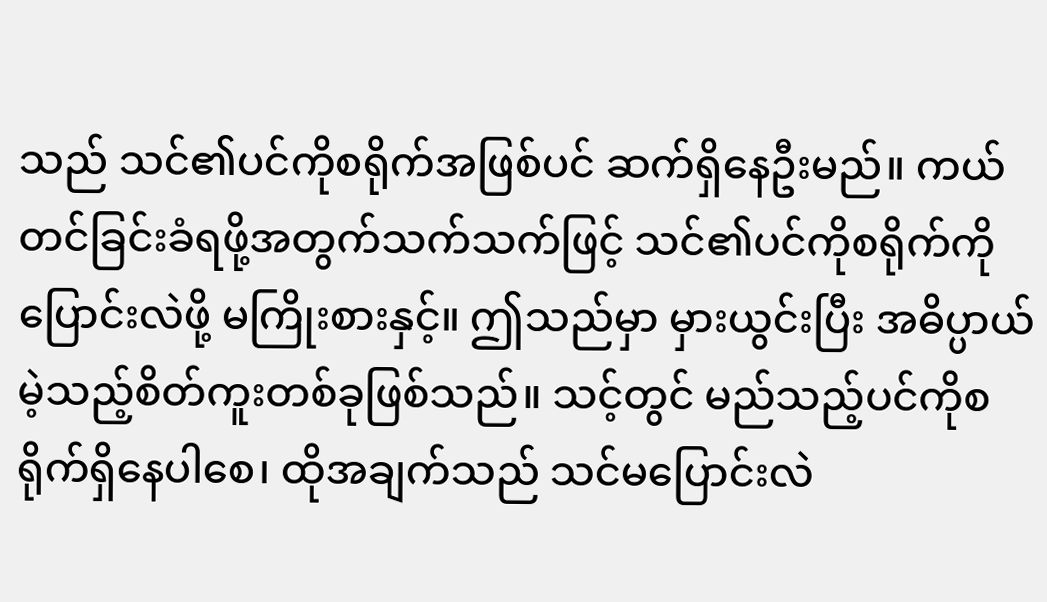သည် သင်၏ပင်ကိုစရိုက်အဖြစ်ပင် ဆက်ရှိနေဦးမည်။ ကယ်တင်ခြင်းခံရဖို့အတွက်သက်သက်ဖြင့် သင်၏ပင်ကိုစရိုက်ကို ပြောင်းလဲဖို့ မကြိုးစားနှင့်။ ဤသည်မှာ မှားယွင်းပြီး အဓိပ္ပာယ်မဲ့သည့်စိတ်ကူးတစ်ခုဖြစ်သည်။ သင့်တွင် မည်သည့်ပင်ကိုစရိုက်ရှိနေပါစေ၊ ထိုအချက်သည် သင်မပြောင်းလဲ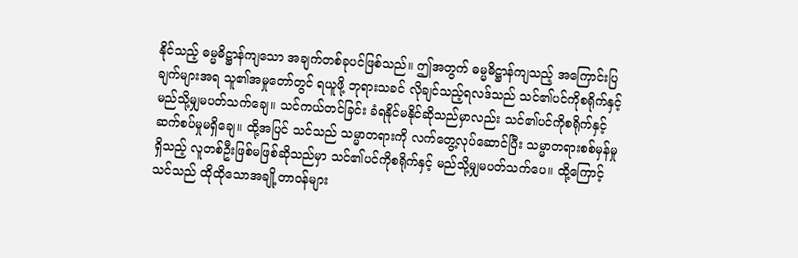နိုင်သည့် ဓမ္မဓိဋ္ဌာန်ကျသော အချက်တစ်ခုပင်ဖြစ်သည်။ ဤအတွက် ဓမ္မဓိဋ္ဌာန်ကျသည့် အကြောင်းပြချက်များအရ သူ၏အမှုတော်တွင် ရယူဖို့ ဘုရားသခင် လိုချင်သည့်ရလဒ်သည် သင်၏ပင်ကိုစရိုက်နှင့် မည်သို့မျှမပတ်သက်ချေ။ သင်ကယ်တင်ခြင်း ခံရနိုင်မနိုင်ဆိုသည်မှာလည်း သင်၏ပင်ကိုစရိုက်နှင့် ဆက်စပ်မှုမရှိချေ။ ထို့အပြင် သင်သည် သမ္မာတရားကို လက်တွေ့လုပ်ဆောင်ပြီး သမ္မာတရားစစ်မှန်မှုရှိသည့် လူတစ်ဦးဖြစ်မဖြစ်ဆိုသည်မှာ သင်၏ပင်ကိုစရိုက်နှင့် မည်သို့မျှမပတ်သက်ပေ။ ထို့ကြောင့် သင်သည် ထိုထိုသောအချို့တာဝန်များ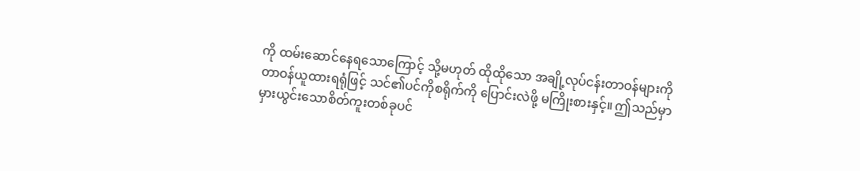ကို ထမ်းဆောင်နေရသောကြောင့် သို့မဟုတ် ထိုထိုသော အချို့လုပ်ငန်းတာဝန်များကို တာဝန်ယူထားရရုံဖြင့် သင်၏ပင်ကိုစရိုက်ကို ပြောင်းလဲဖို့ မကြိုးစားနှင့်။ ဤသည်မှာ မှားယွင်းသောစိတ်ကူးတစ်ခုပင်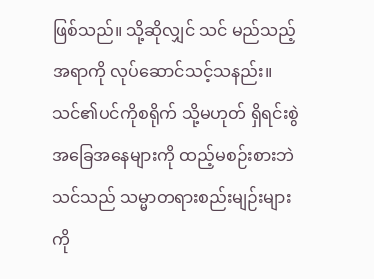ဖြစ်သည်။ သို့ဆိုလျှင် သင် မည်သည့်အရာကို လုပ်ဆောင်သင့်သနည်း။ သင်၏ပင်ကိုစရိုက် သို့မဟုတ် ရှိရင်းစွဲအခြေအနေများကို ထည့်မစဉ်းစားဘဲ သင်သည် သမ္မာတရားစည်းမျဉ်းများကို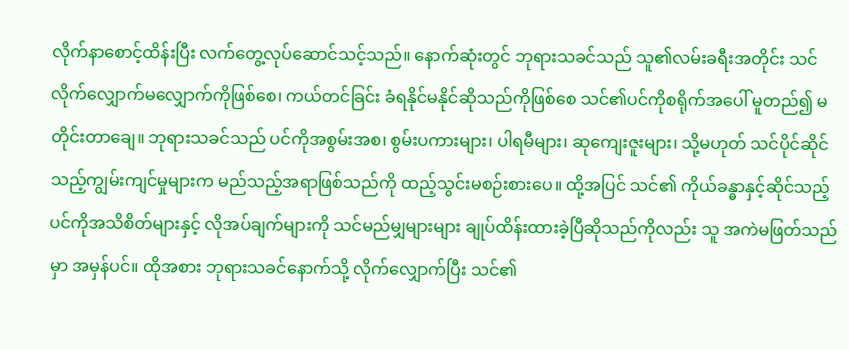လိုက်နာစောင့်ထိန်းပြီး လက်တွေ့လုပ်ဆောင်သင့်သည်။ နောက်ဆုံးတွင် ဘုရားသခင်သည် သူ၏လမ်းခရီးအတိုင်း သင်လိုက်လျှောက်မလျှောက်ကိုဖြစ်စေ၊ ကယ်တင်ခြင်း ခံရနိုင်မနိုင်ဆိုသည်ကိုဖြစ်စေ သင်၏ပင်ကိုစရိုက်အပေါ် မူတည်၍ မတိုင်းတာချေ။ ဘုရားသခင်သည် ပင်ကိုအစွမ်းအစ၊ စွမ်းပကားများ၊ ပါရမီများ၊ ဆုကျေးဇူးများ၊ သို့မဟုတ် သင်ပိုင်ဆိုင်သည့်ကျွမ်းကျင်မှုများက မည်သည့်အရာဖြစ်သည်ကို ထည့်သွင်းမစဉ်းစားပေ။ ထို့အပြင် သင်၏ ကိုယ်ခန္ဓာနှင့်ဆိုင်သည့် ပင်ကိုအသိစိတ်များနှင့် လိုအပ်ချက်များကို သင်မည်မျှများများ ချုပ်ထိန်းထားခဲ့ပြီဆိုသည်ကိုလည်း သူ အကဲမဖြတ်သည်မှာ အမှန်ပင်။ ထိုအစား ဘုရားသခင်နောက်သို့ လိုက်လျှောက်ပြီး သင်၏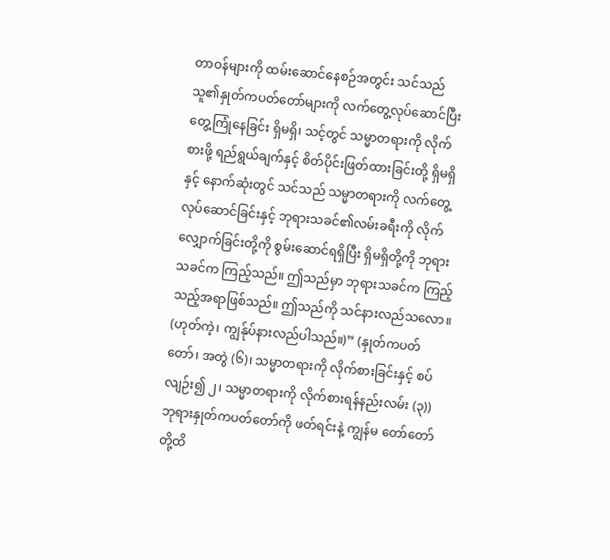တာဝန်များကို ထမ်းဆောင်နေစဉ်အတွင်း သင်သည် သူ၏နှုတ်ကပတ်တော်များကို လက်တွေ့လုပ်ဆောင်ပြီး တွေ့ကြုံနေခြင်း ရှိမရှိ၊ သင့်တွင် သမ္မာတရားကို လိုက်စားဖို့ ရည်ရွယ်ချက်နှင့် စိတ်ပိုင်းဖြတ်ထားခြင်းတို့ ရှိမရှိနှင့် နောက်ဆုံးတွင် သင်သည် သမ္မာတရားကို လက်တွေ့လုပ်ဆောင်ခြင်းနှင့် ဘုရားသခင်၏လမ်းခရီးကို လိုက်လျှောက်ခြင်းတို့ကို စွမ်းဆောင်ရရှိပြီး ရှိမရှိတို့ကို ဘုရားသခင်က ကြည့်သည်။ ဤသည်မှာ ဘုရားသခင်က ကြည့်သည့်အရာဖြစ်သည်။ ဤသည်ကို သင်နားလည်သလော။ (ဟုတ်ကဲ့၊ ကျွန်ုပ်နားလည်ပါသည်။)” (နှုတ်ကပတ်တော်၊ အတွဲ (၆)၊ သမ္မာတရားကို လိုက်စားခြင်းနှင့် စပ်လျဉ်း၍ ၂၊ သမ္မာတရားကို လိုက်စားရန်နည်းလမ်း (၃)) ဘုရားနှုတ်ကပတ်တော်ကို ဖတ်ရင်းနဲ့ ကျွန်မ တော်တော် တို့ထိ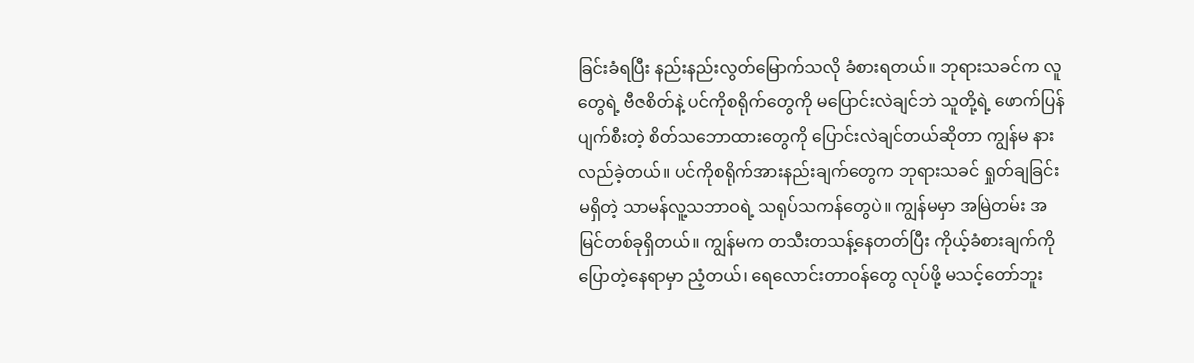ခြင်းခံရပြီး နည်းနည်းလွတ်မြောက်သလို ခံစားရတယ်။ ဘုရားသခင်က လူတွေရဲ့ ဗီဇစိတ်နဲ့ ပင်ကိုစရိုက်တွေကို မပြောင်းလဲချင်ဘဲ သူတို့ရဲ့ ဖောက်ပြန်ပျက်စီးတဲ့ စိတ်သဘောထားတွေကို ပြောင်းလဲချင်တယ်ဆိုတာ ကျွန်မ နားလည်ခဲ့တယ်။ ပင်ကိုစရိုက်အားနည်းချက်တွေက ဘုရားသခင် ရှုတ်ချခြင်းမရှိတဲ့ သာမန်လူ့သဘာဝရဲ့ သရုပ်သကန်တွေပဲ။ ကျွန်မမှာ အမြဲတမ်း အမြင်တစ်ခုရှိတယ်။ ကျွန်မက တသီးတသန့်နေတတ်ပြီး ကိုယ့်ခံစားချက်ကို ပြောတဲ့နေရာမှာ ညံ့တယ်၊ ရေလောင်းတာဝန်တွေ လုပ်ဖို့ မသင့်တော်ဘူး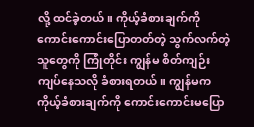လို့ ထင်ခဲ့တယ်။ ကိုယ့်ခံစားချက်ကို ကောင်းကောင်းပြောတတ်တဲ့ သွက်လက်တဲ့သူတွေကို ကြုံတိုင်း ကျွန်မ စိတ်ကျဉ်းကျပ်နေသလို ခံစားရတယ်။ ကျွန်မက ကိုယ့်ခံစားချက်ကို ကောင်းကောင်းမပြော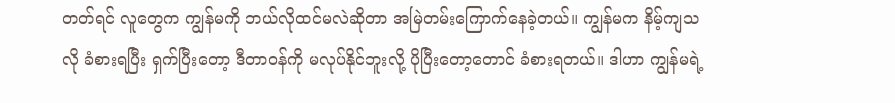တတ်ရင် လူတွေက ကျွန်မကို ဘယ်လိုထင်မလဲဆိုတာ အမြဲတမ်းကြောက်နေခဲ့တယ်။ ကျွန်မက နိမ့်ကျသလို ခံစားရပြီး ရှက်ပြီးတော့ ဒီတာဝန်ကို မလုပ်နိုင်ဘူးလို့ ပိုပြီးတော့တောင် ခံစားရတယ်။ ဒါဟာ ကျွန်မရဲ့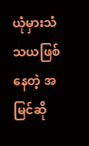ယုံမှားသံသယဖြစ်နေတဲ့ အမြင်ဆို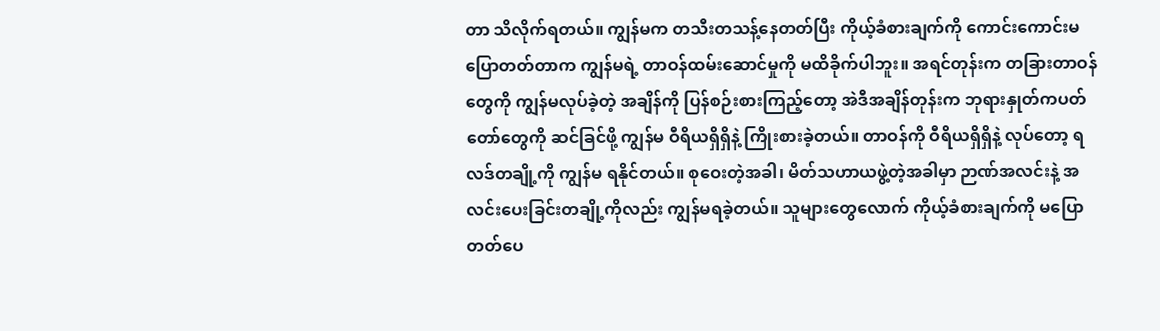တာ သိလိုက်ရတယ်။ ကျွန်မက တသီးတသန့်နေတတ်ပြီး ကိုယ့်ခံစားချက်ကို ကောင်းကောင်းမပြောတတ်တာက ကျွန်မရဲ့ တာဝန်ထမ်းဆောင်မှုကို မထိခိုက်ပါဘူး။ အရင်တုန်းက တခြားတာဝန်တွေကို ကျွန်မလုပ်ခဲ့တဲ့ အချိန်ကို ပြန်စဉ်းစားကြည့်တော့ အဲဒီအချိန်တုန်းက ဘုရားနှုတ်ကပတ်တော်တွေကို ဆင်ခြင်ဖို့ ကျွန်မ ဝီရိယရှိရှိနဲ့ ကြိုးစားခဲ့တယ်။ တာဝန်ကို ဝီရိယရှိရှိနဲ့ လုပ်တော့ ရလဒ်တချို့ကို ကျွန်မ ရနိုင်တယ်။ စုဝေးတဲ့အခါ၊ မိတ်သဟာယဖွဲ့တဲ့အခါမှာ ဉာဏ်အလင်းနဲ့ အလင်းပေးခြင်းတချို့ကိုလည်း ကျွန်မရခဲ့တယ်။ သူများတွေလောက် ကိုယ့်ခံစားချက်ကို မပြောတတ်ပေ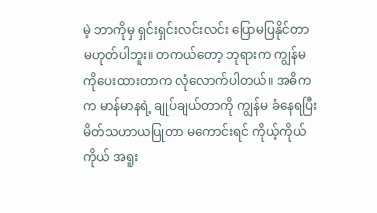မဲ့ ဘာကိုမှ ရှင်းရှင်းလင်းလင်း ပြောမပြနိုင်တာ မဟုတ်ပါဘူး။ တကယ်တော့ ဘုရားက ကျွန်မကိုပေးထားတာက လုံလောက်ပါတယ်။ အဓိကက မာန်မာနရဲ့ ချုပ်ချယ်တာကို ကျွန်မ ခံနေရပြီး မိတ်သဟာယပြုတာ မကောင်းရင် ကိုယ့်ကိုယ်ကိုယ် အရူး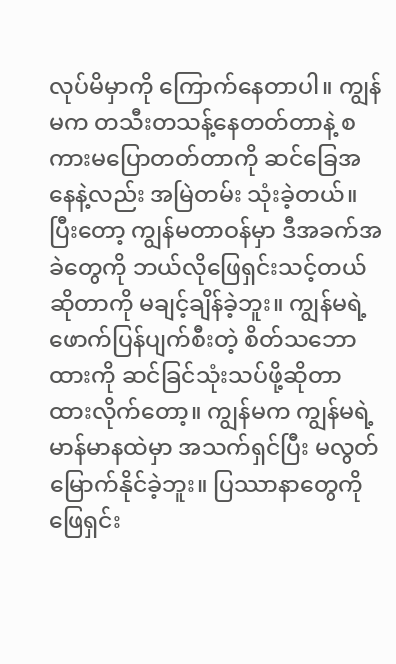လုပ်မိမှာကို ကြောက်နေတာပါ။ ကျွန်မက တသီးတသန့်နေတတ်တာနဲ့ စကားမပြောတတ်တာကို ဆင်ခြေအနေနဲ့လည်း အမြဲတမ်း သုံးခဲ့တယ်။ ပြီးတော့ ကျွန်မတာဝန်မှာ ဒီအခက်အခဲတွေကို ဘယ်လိုဖြေရှင်းသင့်တယ်ဆိုတာကို မချင့်ချိန်ခဲ့ဘူး။ ကျွန်မရဲ့ ဖောက်ပြန်ပျက်စီးတဲ့ စိတ်သဘောထားကို ဆင်ခြင်သုံးသပ်ဖို့ဆိုတာ ထားလိုက်တော့။ ကျွန်မက ကျွန်မရဲ့ မာန်မာနထဲမှာ အသက်ရှင်ပြီး မလွတ်မြောက်နိုင်ခဲ့ဘူး။ ပြဿာနာတွေကို ဖြေရှင်း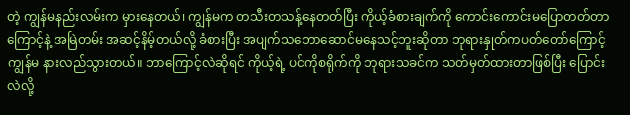တဲ့ ကျွန်မနည်းလမ်းက မှားနေတယ်၊ ကျွန်မက တသီးတသန့်နေတတ်ပြီး ကိုယ့်ခံစားချက်ကို ကောင်းကောင်းမပြောတတ်တာကြောင့်နဲ့ အမြဲတမ်း အဆင့်နိမ့်တယ်လို့ ခံစားပြီး အပျက်သဘောဆောင်မနေသင့်ဘူးဆိုတာ ဘုရားနှုတ်ကပတ်တော်ကြောင့် ကျွန်မ နားလည်သွားတယ်။ ဘာကြောင့်လဲဆိုရင် ကိုယ့်ရဲ့ ပင်ကိုစရိုက်ကို ဘုရားသခင်က သတ်မှတ်ထားတာဖြစ်ပြီး ပြောင်းလဲလို့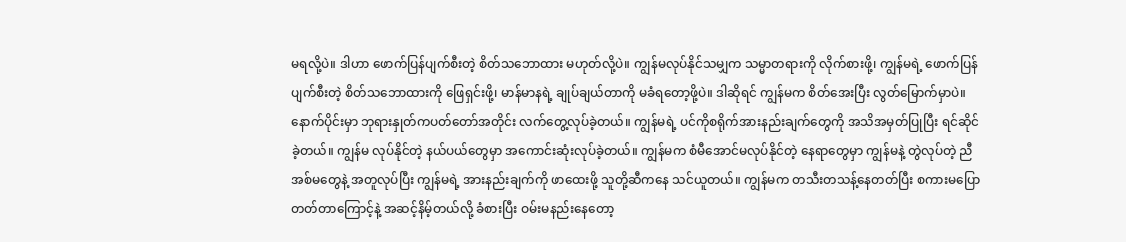မရလို့ပဲ။ ဒါဟာ ဖောက်ပြန်ပျက်စီးတဲ့ စိတ်သဘောထား မဟုတ်လို့ပဲ။ ကျွန်မလုပ်နိုင်သမျှက သမ္မာတရားကို လိုက်စားဖို့၊ ကျွန်မရဲ့ ဖောက်ပြန်ပျက်စီးတဲ့ စိတ်သဘောထားကို ဖြေရှင်းဖို့၊ မာန်မာနရဲ့ ချုပ်ချယ်တာကို မခံရတော့ဖို့ပဲ။ ဒါဆိုရင် ကျွန်မက စိတ်အေးပြီး လွတ်မြောက်မှာပဲ။ နောက်ပိုင်းမှာ ဘုရားနှုတ်ကပတ်တော်အတိုင်း လက်တွေ့လုပ်ခဲ့တယ်။ ကျွန်မရဲ့ ပင်ကိုစရိုက်အားနည်းချက်တွေကို အသိအမှတ်ပြုပြီး ရင်ဆိုင်ခဲ့တယ်။ ကျွန်မ လုပ်နိုင်တဲ့ နယ်ပယ်တွေမှာ အကောင်းဆုံးလုပ်ခဲ့တယ်။ ကျွန်မက စံမီအောင်မလုပ်နိုင်တဲ့ နေရာတွေမှာ ကျွန်မနဲ့ တွဲလုပ်တဲ့ ညီအစ်မတွေနဲ့ အတူလုပ်ပြီး ကျွန်မရဲ့ အားနည်းချက်ကို ဖာထေးဖို့ သူတို့ဆီကနေ သင်ယူတယ်။ ကျွန်မက တသီးတသန့်နေတတ်ပြီး စကားမပြောတတ်တာကြောင့်နဲ့ အဆင့်နိမ့်တယ်လို့ ခံစားပြီး ဝမ်းမနည်းနေတော့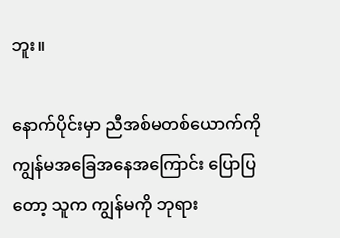ဘူး။

နောက်ပိုင်းမှာ ညီအစ်မတစ်ယောက်ကို ကျွန်မအခြေအနေအကြောင်း ပြောပြတော့ သူက ကျွန်မကို ဘုရား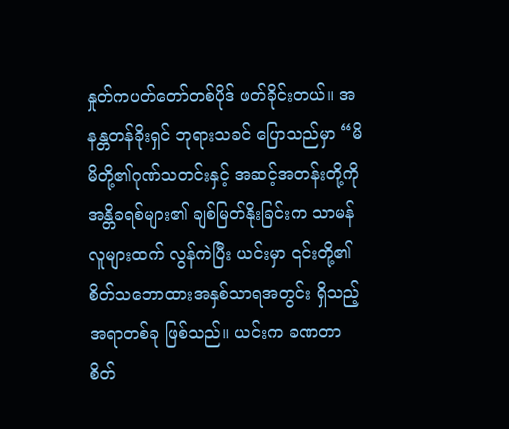နှုတ်ကပတ်တော်တစ်ပိုဒ် ဖတ်ခိုင်းတယ်။ အနန္တတန်ခိုးရှင် ဘုရားသခင် ပြောသည်မှာ “မိမိတို့၏ဂုဏ်သတင်းနှင့် အဆင့်အတန်းတို့ကို အန္တိခရစ်များ၏ ချစ်မြတ်နိုးခြင်းက သာမန်လူများထက် လွန်ကဲပြီး ယင်းမှာ ၎င်းတို့၏ စိတ်သဘောထားအနှစ်သာရအတွင်း ရှိသည့်အရာတစ်ခု ဖြစ်သည်။ ယင်းက ခဏတာ စိတ်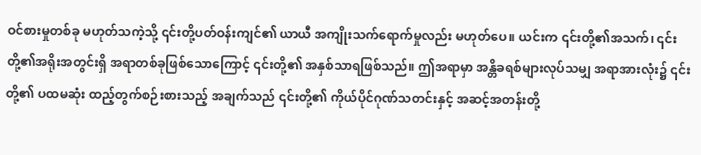ဝင်စားမှုတစ်ခု မဟုတ်သကဲ့သို့ ၎င်းတို့ပတ်ဝန်းကျင်၏ ယာယီ အကျိုးသက်ရောက်မှုလည်း မဟုတ်ပေ။ ယင်းက ၎င်းတို့၏အသက်၊ ၎င်းတို့၏အရိုးအတွင်းရှိ အရာတစ်ခုဖြစ်သောကြောင့် ၎င်းတို့၏ အနှစ်သာရဖြစ်သည်။ ဤအရာမှာ အန္တိခရစ်များလုပ်သမျှ အရာအားလုံး၌ ၎င်းတို့၏ ပထမဆုံး ထည့်တွက်စဉ်းစားသည့် အချက်သည် ၎င်းတို့၏ ကိုယ်ပိုင်ဂုဏ်သတင်းနှင့် အဆင့်အတန်းတို့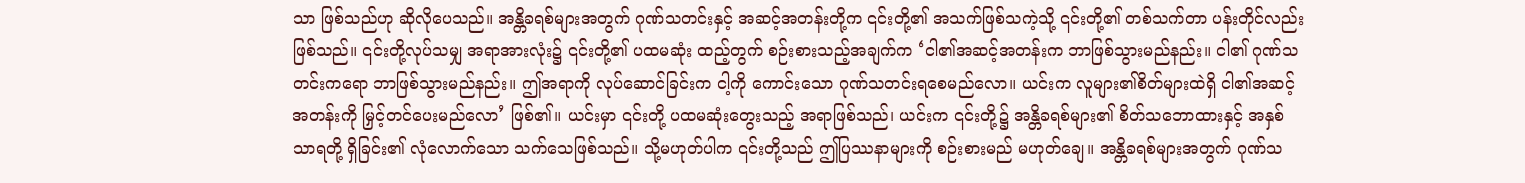သာ ဖြစ်သည်ဟု ဆိုလိုပေသည်။ အန္တိခရစ်များအတွက် ဂုဏ်သတင်းနှင့် အဆင့်အတန်းတို့က ၎င်းတို့၏ အသက်ဖြစ်သကဲ့သို့ ၎င်းတို့၏ တစ်သက်တာ ပန်းတိုင်လည်း ဖြစ်သည်။ ၎င်းတို့လုပ်သမျှ အရာအားလုံး၌ ၎င်းတို့၏ ပထမဆုံး ထည့်တွက် စဉ်းစားသည့်အချက်က ‘ငါ၏အဆင့်အတန်းက ဘာဖြစ်သွားမည်နည်း။ ငါ၏ ဂုဏ်သတင်းကရော ဘာဖြစ်သွားမည်နည်း။ ဤအရာကို လုပ်ဆောင်ခြင်းက ငါ့ကို ကောင်းသော ဂုဏ်သတင်းရစေမည်လော။ ယင်းက လူများ၏စိတ်များထဲရှိ ငါ၏အဆင့်အတန်းကို မြှင့်တင်ပေးမည်လော’ ဖြစ်၏။ ယင်းမှာ ၎င်းတို့ ပထမဆုံးတွေးသည့် အရာဖြစ်သည်၊ ယင်းက ၎င်းတို့၌ အန္တိခရစ်များ၏ စိတ်သဘောထားနှင့် အနှစ်သာရတို့ ရှိခြင်း၏ လုံလောက်သော သက်သေဖြစ်သည်။ သို့မဟုတ်ပါက ၎င်းတို့သည် ဤပြဿနာများကို စဉ်းစားမည် မဟုတ်ချေ။ အန္တိခရစ်များအတွက် ဂုဏ်သ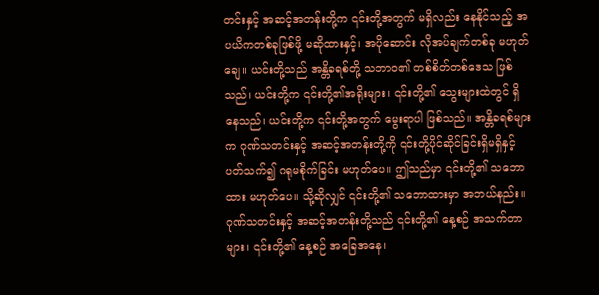တင်းနှင့် အဆင့်အတန်းတို့က ၎င်းတို့အတွက် မရှိလည်း နေနိုင်သည့် အပယိကတစ်ခုဖြစ်ဖို့ မဆိုထားနှင့်၊ အပိုဆောင်း လိုအပ်ချက်တစ်ခု မဟုတ်ချေ။ ယင်းတို့သည် အန္တိခရစ်တို့ သဘာဝ၏ တစ်စိတ်တစ်ဒေသ ဖြစ်သည်၊ ယင်းတို့က ၎င်းတို့၏အရိုးများ၊ ၎င်းတို့၏ သွေးများထဲတွင် ရှိနေသည်၊ ယင်းတို့က ၎င်းတို့အတွက် မွေးရာပါ ဖြစ်သည်။ အန္တိခရစ်များက ဂုဏ်သတင်းနှင့် အဆင့်အတန်းတို့ကို ၎င်းတို့ပိုင်ဆိုင်ခြင်းရှိမရှိနှင့်ပတ်သက်၍ ဂရုမစိုက်ခြင်း မဟုတ်ပေ။ ဤသည်မှာ ၎င်းတို့၏ သဘောထား မဟုတ်ပေ။ သို့ဆိုလျှင် ၎င်းတို့၏ သဘောထားမှာ အဘယ်နည်း။ ဂုဏ်သတင်းနှင့် အဆင့်အတန်းတို့သည် ၎င်းတို့၏ နေ့စဉ် အသက်တာများ၊ ၎င်းတို့၏ နေ့စဉ် အခြေအနေ၊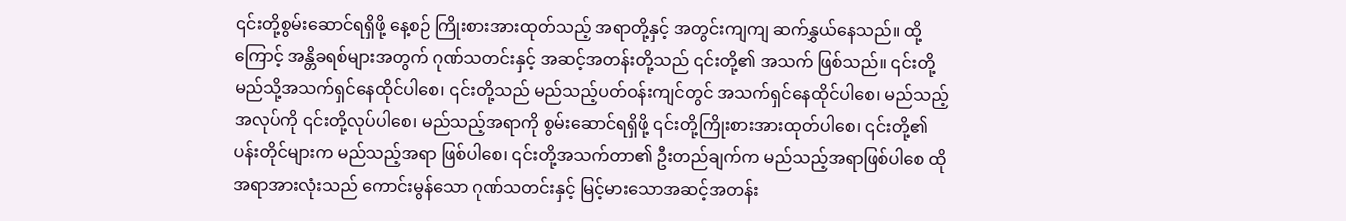၎င်းတို့စွမ်းဆောင်ရရှိဖို့ နေ့စဉ် ကြိုးစားအားထုတ်သည့် အရာတို့နှင့် အတွင်းကျကျ ဆက်နွှယ်နေသည်။ ထို့ကြောင့် အန္တိခရစ်များအတွက် ဂုဏ်သတင်းနှင့် အဆင့်အတန်းတို့သည် ၎င်းတို့၏ အသက် ဖြစ်သည်။ ၎င်းတို့ မည်သို့အသက်ရှင်နေထိုင်ပါစေ၊ ၎င်းတို့သည် မည်သည့်ပတ်ဝန်းကျင်တွင် အသက်ရှင်နေထိုင်ပါစေ၊ မည်သည့်အလုပ်ကို ၎င်းတို့လုပ်ပါစေ၊ မည်သည့်အရာကို စွမ်းဆောင်ရရှိဖို့ ၎င်းတို့ကြိုးစားအားထုတ်ပါစေ၊ ၎င်းတို့၏ ပန်းတိုင်များက မည်သည့်အရာ ဖြစ်ပါစေ၊ ၎င်းတို့အသက်တာ၏ ဦးတည်ချက်က မည်သည့်အရာဖြစ်ပါစေ ထိုအရာအားလုံးသည် ကောင်းမွန်သော ဂုဏ်သတင်းနှင့် မြင့်မားသောအဆင့်အတန်း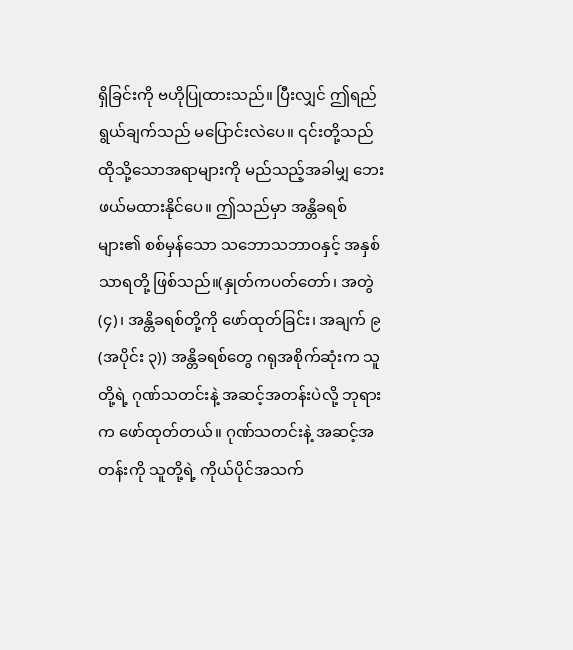ရှိခြင်းကို ဗဟိုပြုထားသည်။ ပြီးလျှင် ဤရည်ရွယ်ချက်သည် မပြောင်းလဲပေ။ ၎င်းတို့သည် ထိုသို့သောအရာများကို မည်သည့်အခါမျှ ဘေးဖယ်မထားနိုင်ပေ။ ဤသည်မှာ အန္တိခရစ်များ၏ စစ်မှန်သော သဘောသဘာဝနှင့် အနှစ်သာရတို့ ဖြစ်သည်။(နှုတ်ကပတ်တော်၊ အတွဲ (၄)၊ အန္တိခရစ်တို့ကို ဖော်ထုတ်ခြင်း၊ အချက် ၉ (အပိုင်း ၃)) အန္တိခရစ်တွေ ဂရုအစိုက်ဆုံးက သူတို့ရဲ့ ဂုဏ်သတင်းနဲ့ အဆင့်အတန်းပဲလို့ ဘုရားက ဖော်ထုတ်တယ်။ ဂုဏ်သတင်းနဲ့ အဆင့်အတန်းကို သူတို့ရဲ့ ကိုယ်ပိုင်အသက်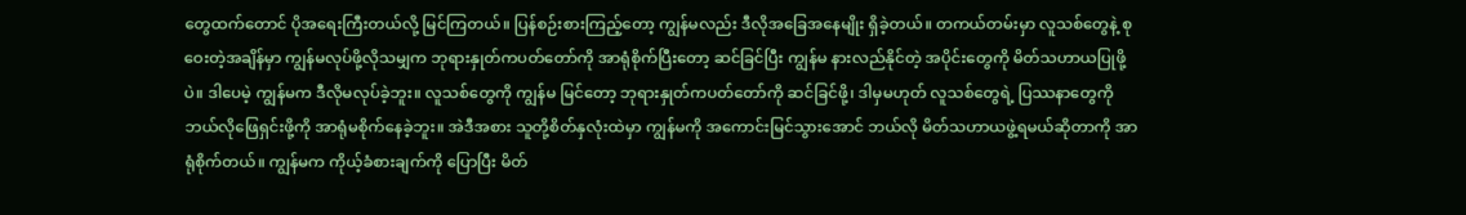တွေထက်တောင် ပိုအရေးကြီးတယ်လို့ မြင်ကြတယ်။ ပြန်စဉ်းစားကြည့်တော့ ကျွန်မလည်း ဒီလိုအခြေအနေမျိုး ရှိခဲ့တယ်။ တကယ်တမ်းမှာ လူသစ်တွေနဲ့ စုဝေးတဲ့အချိန်မှာ ကျွန်မလုပ်ဖို့လိုသမျှက ဘုရားနှုတ်ကပတ်တော်ကို အာရုံစိုက်ပြီးတော့ ဆင်ခြင်ပြီး ကျွန်မ နားလည်နိုင်တဲ့ အပိုင်းတွေကို မိတ်သဟာယပြုဖို့ပဲ။ ဒါပေမဲ့ ကျွန်မက ဒီလိုမလုပ်ခဲ့ဘူး။ လူသစ်တွေကို ကျွန်မ မြင်တော့ ဘုရားနှုတ်ကပတ်တော်ကို ဆင်ခြင်ဖို့၊ ဒါမှမဟုတ် လူသစ်တွေရဲ့ ပြဿနာတွေကို ဘယ်လိုဖြေရှင်းဖို့ကို အာရုံမစိုက်နေခဲ့ဘူး။ အဲဒီအစား သူတို့စိတ်နှလုံးထဲမှာ ကျွန်မကို အကောင်းမြင်သွားအောင် ဘယ်လို မိတ်သဟာယဖွဲ့ရမယ်ဆိုတာကို အာရုံစိုက်တယ်။ ကျွန်မက ကိုယ့်ခံစားချက်ကို ပြောပြီး မိတ်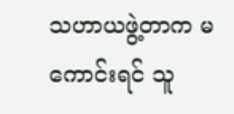သဟာယဖွဲ့တာက မကောင်းရင် သူ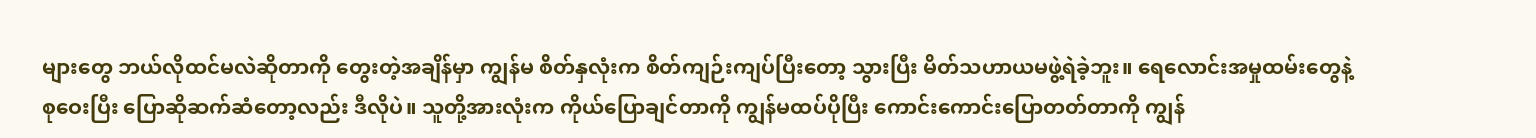များတွေ ဘယ်လိုထင်မလဲဆိုတာကို တွေးတဲ့အချိန်မှာ ကျွန်မ စိတ်နှလုံးက စိတ်ကျဉ်းကျပ်ပြီးတော့ သွားပြီး မိတ်သဟာယမဖွဲ့ရဲခဲ့ဘူး။ ရေလောင်းအမှုထမ်းတွေနဲ့ စုဝေးပြီး ပြောဆိုဆက်ဆံတော့လည်း ဒီလိုပဲ။ သူတို့အားလုံးက ကိုယ်ပြောချင်တာကို ကျွန်မထပ်ပိုပြီး ကောင်းကောင်းပြောတတ်တာကို ကျွန်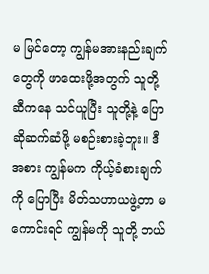မ မြင်တော့ ကျွန်မအားနည်းချက်တွေကို ဖာထေးဖို့အတွက် သူတို့ဆီကနေ သင်ယူပြီး သူတို့နဲ့ ပြောဆိုဆက်ဆံဖို့ မစဉ်းစားခဲ့ဘူး။ ဒီအစား ကျွန်မက ကိုယ့်ခံစားချက်ကို ပြောပြီး မိတ်သဟာယဖွဲ့တာ မကောင်းရင် ကျွန်မကို သူတို့ ဘယ်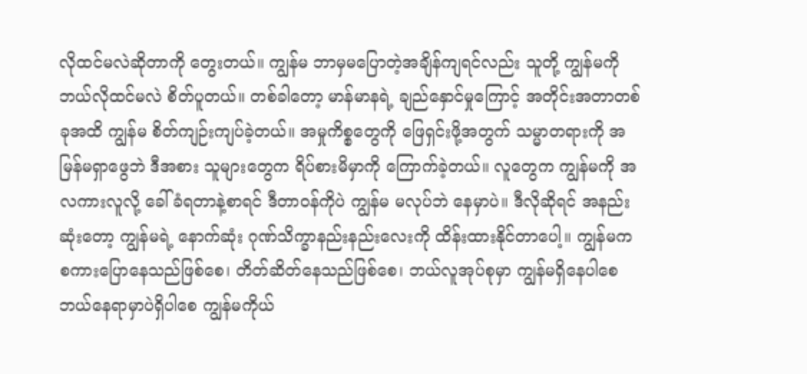လိုထင်မလဲဆိုတာကို တွေးတယ်။ ကျွန်မ ဘာမှမပြောတဲ့အချိန်ကျရင်လည်း သူတို့ ကျွန်မကို ဘယ်လိုထင်မလဲ စိတ်ပူတယ်။ တစ်ခါတော့ မာန်မာနရဲ့ ချည်နှောင်မှုကြောင့် အတိုင်းအတာတစ်ခုအထိ ကျွန်မ စိတ်ကျဉ်းကျပ်ခဲ့တယ်။ အမှုကိစ္စတွေကို ဖြေရှင်းဖို့အတွက် သမ္မာတရားကို အမြန်မရှာဖွေဘဲ ဒီအစား သူများတွေက ရိပ်စားမိမှာကို ကြောက်ခဲ့တယ်။ လူတွေက ကျွန်မကို အလကားလူလို့ ခေါ်ခံရတာနဲ့စာရင် ဒီတာဝန်ကိုပဲ ကျွန်မ မလုပ်ဘဲ နေမှာပဲ။ ဒီလိုဆိုရင် အနည်းဆုံးတော့ ကျွန်မရဲ့ နောက်ဆုံး ဂုဏ်သိက္ခာနည်းနည်းလေးကို ထိန်းထားနိုင်တာပေါ့။ ကျွန်မက စကားပြောနေသည်ဖြစ်စေ၊ တိတ်ဆိတ်နေသည်ဖြစ်စေ၊ ဘယ်လူအုပ်စုမှာ ကျွန်မရှိနေပါစေ ဘယ်နေရာမှာပဲရှိပါစေ ကျွန်မကိုယ်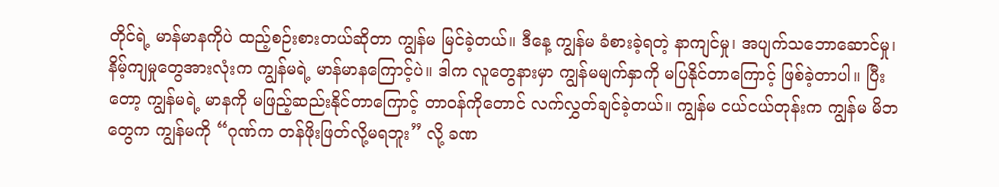တိုင်ရဲ့ မာန်မာနကိုပဲ ထည့်စဉ်းစားတယ်ဆိုတာ ကျွန်မ မြင်ခဲ့တယ်။ ဒီနေ့ ကျွန်မ ခံစားခဲ့ရတဲ့ နာကျင်မှု၊ အပျက်သဘောဆောင်မှု၊ နိမ့်ကျမှုတွေအားလုံးက ကျွန်မရဲ့ မာန်မာနကြောင့်ပဲ။ ဒါက လူတွေနားမှာ ကျွန်မမျက်နှာကို မပြနိုင်တာကြောင့် ဖြစ်ခဲ့တာပါ။ ပြီးတော့ ကျွန်မရဲ့ မာနကို မဖြည့်ဆည်းနိုင်တာကြောင့် တာဝန်ကိုတောင် လက်လွှတ်ချင်ခဲ့တယ်။ ကျွန်မ ငယ်ငယ်တုန်းက ကျွန်မ မိဘတွေက ကျွန်မကို “ဂုဏ်က တန်ဖိုးဖြတ်လို့မရဘူး” လို့ ခဏ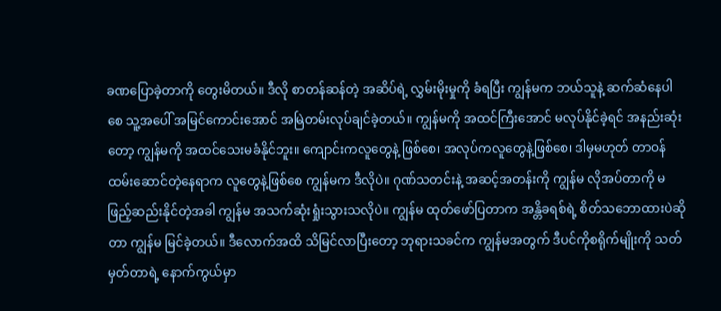ခဏပြောခဲ့တာကို တွေးမိတယ်။ ဒီလို စာတန်ဆန်တဲ့ အဆိပ်ရဲ့ လွှမ်းမိုးမှုကို ခံရပြီး ကျွန်မက ဘယ်သူနဲ့ ဆက်ဆံနေပါစေ သူ့အပေါ် အမြင်ကောင်းအောင် အမြဲတမ်းလုပ်ချင်ခဲ့တယ်။ ကျွန်မကို အထင်ကြီးအောင် မလုပ်နိုင်ခဲ့ရင် အနည်းဆုံးတော့ ကျွန်မကို အထင်သေးမခံနိုင်ဘူး။ ကျောင်းကလူတွေနဲ့ ဖြစ်စေ၊ အလုပ်ကလူတွေနဲ့ဖြစ်စေ၊ ဒါမှမဟုတ် တာဝန်ထမ်းဆောင်တဲ့နေရာက လူတွေနဲ့ဖြစ်စေ ကျွန်မက ဒီလိုပဲ။ ဂုဏ်သတင်းနဲ့ အဆင့်အတန်းကို ကျွန်မ လိုအပ်တာကို မဖြည့်ဆည်းနိုင်တဲ့အခါ ကျွန်မ အသက်ဆုံးရှုံးသွားသလိုပဲ။ ကျွန်မ ထုတ်ဖော်ပြတာက အန္တိခရစ်ရဲ့ စိတ်သဘောထားပဲဆိုတာ ကျွန်မ မြင်ခဲ့တယ်။ ဒီလောက်အထိ သိမြင်လာပြီးတော့ ဘုရားသခင်က ကျွန်မအတွက် ဒီပင်ကိုစရိုက်မျိုးကို သတ်မှတ်တာရဲ့ နောက်ကွယ်မှာ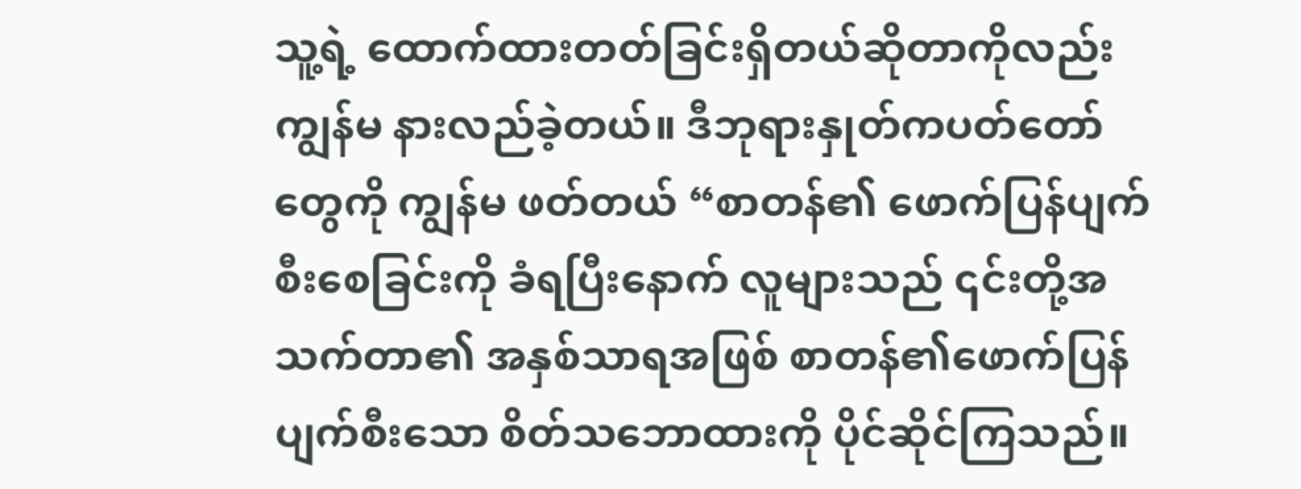သူ့ရဲ့ ထောက်ထားတတ်ခြင်းရှိတယ်ဆိုတာကိုလည်း ကျွန်မ နားလည်ခဲ့တယ်။ ဒီဘုရားနှုတ်ကပတ်တော်တွေကို ကျွန်မ ဖတ်တယ် “စာတန်၏ ဖောက်ပြန်ပျက်စီးစေခြင်းကို ခံရပြီးနောက် လူများသည် ၎င်းတို့အသက်တာ၏ အနှစ်သာရအဖြစ် စာတန်၏ဖောက်ပြန်ပျက်စီးသော စိတ်သဘောထားကို ပိုင်ဆိုင်ကြသည်။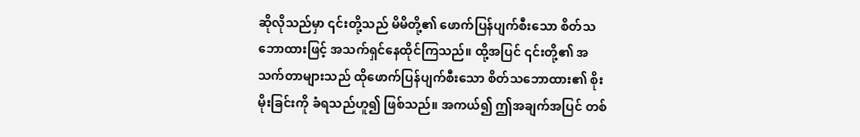ဆိုလိုသည်မှာ ၎င်းတို့သည် မိမိတို့၏ ဖောက်ပြန်ပျက်စီးသော စိတ်သဘောထားဖြင့် အသက်ရှင်နေထိုင်ကြသည်။ ထို့အပြင် ၎င်းတို့၏ အသက်တာများသည် ထိုဖောက်ပြန်ပျက်စီးသော စိတ်သဘောထား၏ စိုးမိုးခြင်းကို ခံရသည်ဟူ၍ ဖြစ်သည်။ အကယ်၍ ဤအချက်အပြင် တစ်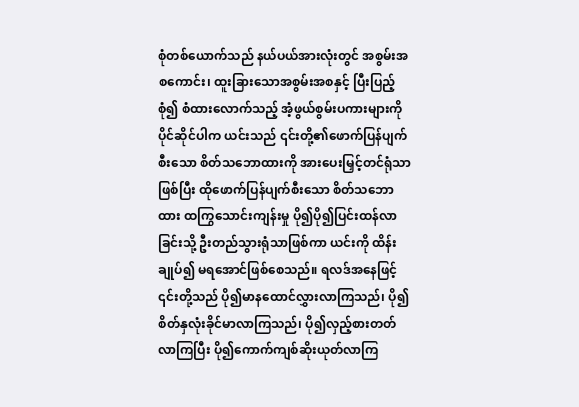စုံတစ်ယောက်သည် နယ်ပယ်အားလုံးတွင် အစွမ်းအစကောင်း၊ ထူးခြားသောအစွမ်းအစနှင့် ပြီးပြည့်စုံ၍ စံထားလောက်သည့် အံ့ဖွယ်စွမ်းပကားများကို ပိုင်ဆိုင်ပါက ယင်းသည် ၎င်းတို့၏ဖောက်ပြန်ပျက်စီးသော စိတ်သဘောထားကို အားပေးမြှင့်တင်ရုံသာဖြစ်ပြီး ထိုဖောက်ပြန်ပျက်စီးသော စိတ်သဘောထား ထကြွသောင်းကျန်းမှု ပို၍ပို၍ပြင်းထန်လာခြင်းသို့ ဦးတည်သွားရုံသာဖြစ်ကာ ယင်းကို ထိန်းချုပ်၍ မရအောင်ဖြစ်စေသည်။ ရလဒ်အနေဖြင့် ၎င်းတို့သည် ပို၍မာနထောင်လွှားလာကြသည်၊ ပို၍ စိတ်နှလုံးခိုင်မာလာကြသည်၊ ပို၍လှည့်စားတတ်လာကြပြီး ပို၍ကောက်ကျစ်ဆိုးယုတ်လာကြ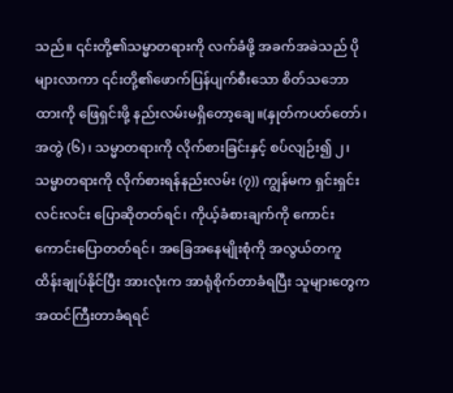သည်။ ၎င်းတို့၏သမ္မာတရားကို လက်ခံဖို့ အခက်အခဲသည် ပိုများလာကာ ၎င်းတို့၏ဖောက်ပြန်ပျက်စီးသော စိတ်သဘောထားကို ဖြေရှင်းဖို့ နည်းလမ်းမရှိတော့ချေ။(နှုတ်ကပတ်တော်၊ အတွဲ (၆)၊ သမ္မာတရားကို လိုက်စားခြင်းနှင့် စပ်လျဉ်း၍ ၂၊ သမ္မာတရားကို လိုက်စားရန်နည်းလမ်း (၇)) ကျွန်မက ရှင်းရှင်းလင်းလင်း ပြောဆိုတတ်ရင်၊ ကိုယ့်ခံစားချက်ကို ကောင်းကောင်းပြောတတ်ရင်၊ အခြေအနေမျိုးစုံကို အလွယ်တကူ ထိန်းချုပ်နိုင်ပြီး အားလုံးက အာရုံစိုက်တာခံရပြီး သူများတွေက အထင်ကြီးတာခံရရင်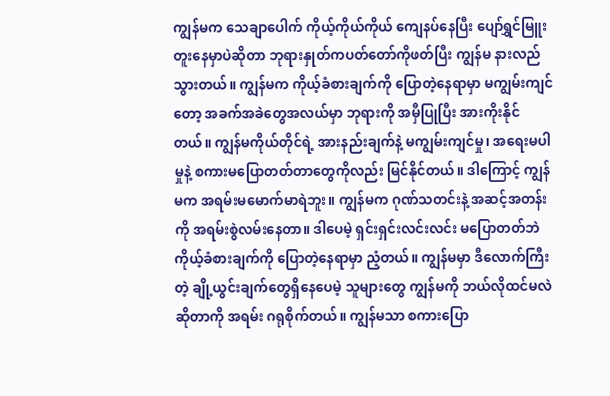ကျွန်မက သေချာပေါက် ကိုယ့်ကိုယ်ကိုယ် ကျေနပ်နေပြီး ပျော်ရွှင်မြူးတူးနေမှာပဲဆိုတာ ဘုရားနှုတ်ကပတ်တော်ကိုဖတ်ပြီး ကျွန်မ နားလည်သွားတယ်။ ကျွန်မက ကိုယ့်ခံစားချက်ကို ပြောတဲ့နေရာမှာ မကျွမ်းကျင်တော့ အခက်အခဲတွေအလယ်မှာ ဘုရားကို အမှီပြုပြီး အားကိုးနိုင်တယ်။ ကျွန်မကိုယ်တိုင်ရဲ့ အားနည်းချက်နဲ့ မကျွမ်းကျင်မှု၊ အရေးမပါမှုနဲ့ စကားမပြောတတ်တာတွေကိုလည်း မြင်နိုင်တယ်။ ဒါကြောင့် ကျွန်မက အရမ်းမမောက်မာရဲဘူး။ ကျွန်မက ဂုဏ်သတင်းနဲ့ အဆင့်အတန်းကို အရမ်းစွဲလမ်းနေတာ။ ဒါပေမဲ့ ရှင်းရှင်းလင်းလင်း မပြောတတ်ဘဲ ကိုယ့်ခံစားချက်ကို ပြောတဲ့နေရာမှာ ညံ့တယ်။ ကျွန်မမှာ ဒီလောက်ကြီးတဲ့ ချို့ယွင်းချက်တွေရှိနေပေမဲ့ သူများတွေ ကျွန်မကို ဘယ်လိုထင်မလဲဆိုတာကို အရမ်း ဂရုစိုက်တယ်။ ကျွန်မသာ စကားပြော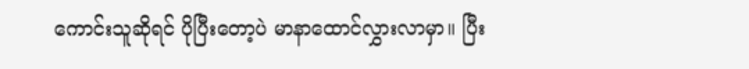ကောင်းသူဆိုရင် ပိုပြီးတော့ပဲ မာနာထောင်လွှားလာမှာ။ ပြီး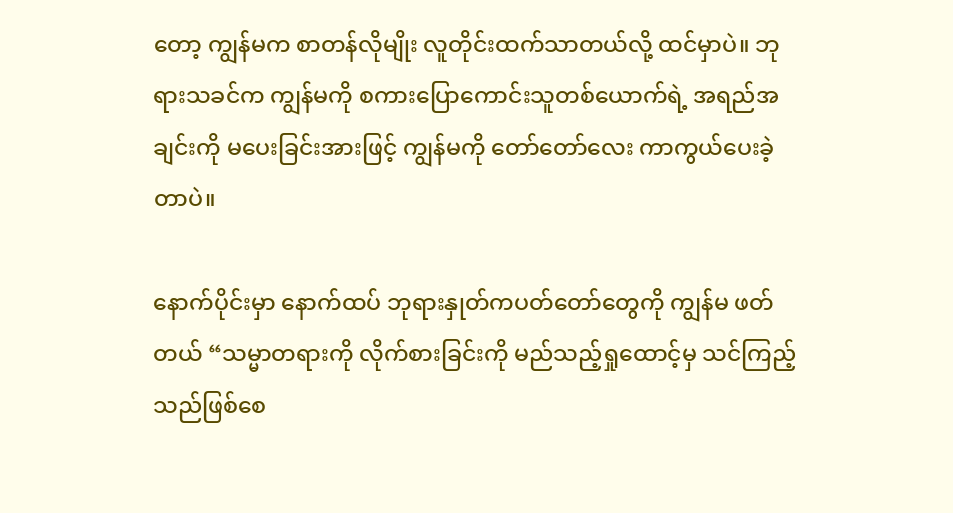တော့ ကျွန်မက စာတန်လိုမျိုး လူတိုင်းထက်သာတယ်လို့ ထင်မှာပဲ။ ဘုရားသခင်က ကျွန်မကို စကားပြောကောင်းသူတစ်ယောက်ရဲ့ အရည်အချင်းကို မပေးခြင်းအားဖြင့် ကျွန်မကို တော်တော်လေး ကာကွယ်ပေးခဲ့တာပဲ။

နောက်ပိုင်းမှာ နောက်ထပ် ဘုရားနှုတ်ကပတ်တော်တွေကို ကျွန်မ ဖတ်တယ် “သမ္မာတရားကို လိုက်စားခြင်းကို မည်သည့်ရှုထောင့်မှ သင်ကြည့်သည်ဖြစ်စေ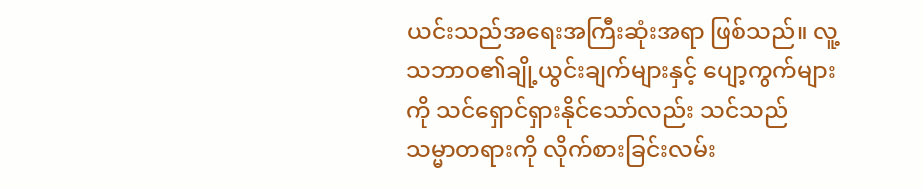ယင်းသည်အရေးအကြီးဆုံးအရာ ဖြစ်သည်။ လူ့သဘာဝ၏ချို့ယွင်းချက်များနှင့် ပျော့ကွက်များကို သင်ရှောင်ရှားနိုင်သော်လည်း သင်သည် သမ္မာတရားကို လိုက်စားခြင်းလမ်း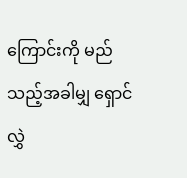ကြောင်းကို မည်သည့်အခါမျှ ရှောင်လွှဲ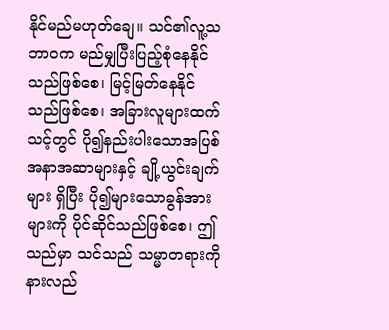နိုင်မည်မဟုတ်ချေ။ သင်၏လူ့သဘာဝက မည်မျှပြီးပြည့်စုံနေနိုင်သည်ဖြစ်စေ၊ မြင့်မြတ်နေနိုင်သည်ဖြစ်စေ၊ အခြားလူများထက် သင့်တွင် ပို၍နည်းပါးသောအပြစ်အနာအဆာများနှင့် ချို့ယွင်းချက်များ ရှိပြီး ပို၍များသောခွန်အားများကို ပိုင်ဆိုင်သည်ဖြစ်စေ၊ ဤသည်မှာ သင်သည် သမ္မာတရားကို နားလည်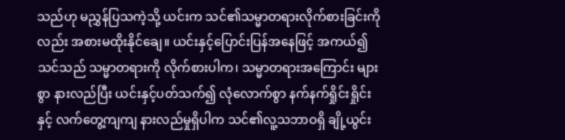သည်ဟု မညွှန်ပြသကဲ့သို့ ယင်းက သင်၏သမ္မာတရားလိုက်စားခြင်းကိုလည်း အစားမထိုးနိုင်ချေ။ ယင်းနှင့်ပြောင်းပြန်အနေဖြင့် အကယ်၍ သင်သည် သမ္မာတရားကို လိုက်စားပါက၊ သမ္မာတရားအကြောင်း များစွာ နားလည်ပြီး ယင်းနှင့်ပတ်သက်၍ လုံလောက်စွာ နက်နက်ရှိုင်းရှိုင်းနှင့် လက်တွေ့ကျကျ နားလည်မှုရှိပါက သင်၏လူ့သဘာဝရှိ ချို့ယွင်း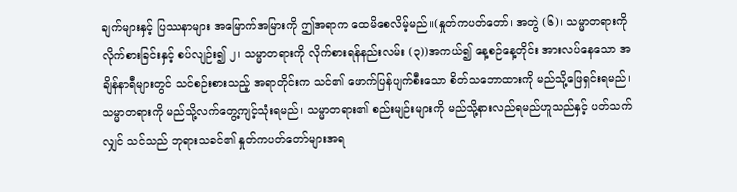ချက်များနှင့် ပြဿနာများ အမြောက်အမြားကို ဤအရာက ထေမိစေလိမ့်မည်။(နှုတ်ကပတ်တော်၊ အတွဲ (၆)၊ သမ္မာတရားကို လိုက်စားခြင်းနှင့် စပ်လျဉ်း၍ ၂၊ သမ္မာတရားကို လိုက်စားရန်နည်းလမ်း (၃))အကယ်၍ နေ့စဉ်နေ့တိုင်း အားလပ်နေသော အချိန်နာရီများတွင် သင်စဉ်းစားသည့် အရာတိုင်းက သင်၏ ဖောက်ပြန်ပျက်စီးသော စိတ်သဘောထားကို မည်သို့ဖြေရှင်းရမည်၊ သမ္မာတရားကို မည်သို့လက်တွေ့ကျင့်သုံးရမည်၊ သမ္မာတရား၏ စည်းမျဉ်းများကို မည်သို့နားလည်ရမည်ဟူသည်နှင့် ပတ်သက်လျှင် သင်သည် ဘုရားသခင်၏ နှုတ်ကပတ်တော်များအရ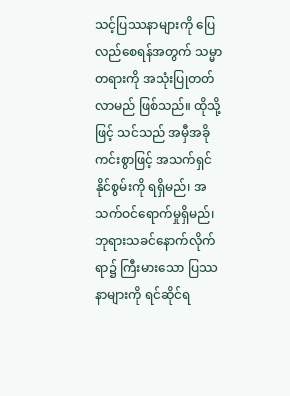သင့်ပြဿနာများကို ပြေလည်စေရန်အတွက် သမ္မာတရားကို အသုံးပြုတတ်လာမည် ဖြစ်သည်။ ထိုသို့ဖြင့် သင်သည် အမှီအခိုကင်းစွာဖြင့် အသက်ရှင်နိုင်စွမ်းကို ရရှိမည်၊ အသက်ဝင်ရောက်မှုရှိမည်၊ ဘုရားသခင်နောက်လိုက်ရာ၌ ကြီးမားသော ပြဿနာများကို ရင်ဆိုင်ရ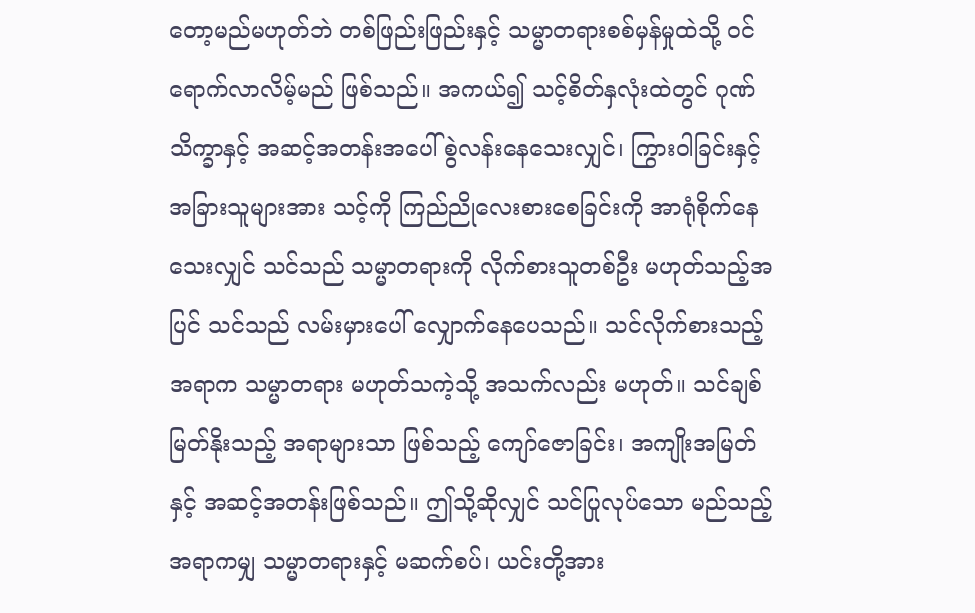တော့မည်မဟုတ်ဘဲ တစ်ဖြည်းဖြည်းနှင့် သမ္မာတရားစစ်မှန်မှုထဲသို့ ဝင်ရောက်လာလိမ့်မည် ဖြစ်သည်။ အကယ်၍ သင့်စိတ်နှလုံးထဲတွင် ဂုဏ်သိက္ခာနှင့် အဆင့်အတန်းအပေါ် စွဲလန်းနေသေးလျှင်၊ ကြွားဝါခြင်းနှင့် အခြားသူများအား သင့်ကို ကြည်ညိုလေးစားစေခြင်းကို အာရုံစိုက်နေသေးလျှင် သင်သည် သမ္မာတရားကို လိုက်စားသူတစ်ဦး မဟုတ်သည့်အပြင် သင်သည် လမ်းမှားပေါ် လျှောက်နေပေသည်။ သင်လိုက်စားသည့်အရာက သမ္မာတရား မဟုတ်သကဲ့သို့ အသက်လည်း မဟုတ်။ သင်ချစ်မြတ်နိုးသည့် အရာများသာ ဖြစ်သည့် ကျော်ဇောခြင်း၊ အကျိုးအမြတ်နှင့် အဆင့်အတန်းဖြစ်သည်။ ဤသို့ဆိုလျှင် သင်ပြုလုပ်သော မည်သည့်အရာကမျှ သမ္မာတရားနှင့် မဆက်စပ်၊ ယင်းတို့အား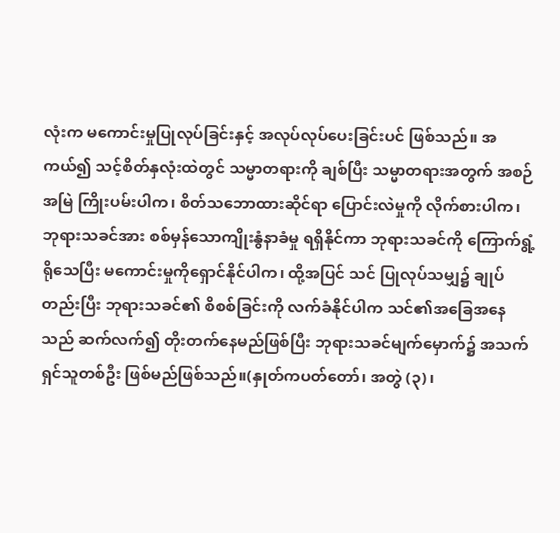လုံးက မကောင်းမှုပြုလုပ်ခြင်းနှင့် အလုပ်လုပ်ပေးခြင်းပင် ဖြစ်သည်။ အကယ်၍ သင့်စိတ်နှလုံးထဲတွင် သမ္မာတရားကို ချစ်ပြီး သမ္မာတရားအတွက် အစဉ်အမြဲ ကြိုးပမ်းပါက၊ စိတ်သဘောထားဆိုင်ရာ ပြောင်းလဲမှုကို လိုက်စားပါက၊ ဘုရားသခင်အား စစ်မှန်သောကျိုးနွံနာခံမှု ရရှိနိုင်ကာ ဘုရားသခင်ကို ကြောက်ရွံ့ရိုသေပြီး မကောင်းမှုကိုရှောင်နိုင်ပါက၊ ထို့အပြင် သင် ပြုလုပ်သမျှ၌ ချုပ်တည်းပြီး ဘုရားသခင်၏ စိစစ်ခြင်းကို လက်ခံနိုင်ပါက သင်၏အခြေအနေသည် ဆက်လက်၍ တိုးတက်နေမည်ဖြစ်ပြီး ဘုရားသခင်မျက်မှောက်၌ အသက်ရှင်သူတစ်ဦး ဖြစ်မည်ဖြစ်သည်။(နှုတ်ကပတ်တော်၊ အတွဲ (၃)၊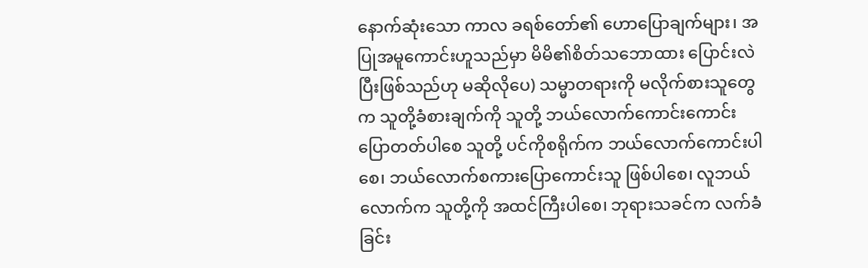နောက်ဆုံးသော ကာလ ခရစ်တော်၏ ဟောပြောချက်များ၊ အပြုအမူကောင်းဟူသည်မှာ မိမိ၏စိတ်သဘောထား ပြောင်းလဲပြီးဖြစ်သည်ဟု မဆိုလိုပေ) သမ္မာတရားကို မလိုက်စားသူတွေက သူတို့ခံစားချက်ကို သူတို့ ဘယ်လောက်ကောင်းကောင်း ပြောတတ်ပါစေ သူတို့ ပင်ကိုစရိုက်က ဘယ်လောက်ကောင်းပါစေ၊ ဘယ်လောက်စကားပြောကောင်းသူ ဖြစ်ပါစေ၊ လူဘယ်လောက်က သူတို့ကို အထင်ကြီးပါစေ၊ ဘုရားသခင်က လက်ခံခြင်း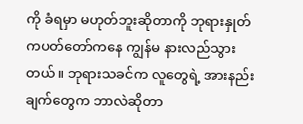ကို ခံရမှာ မဟုတ်ဘူးဆိုတာကို ဘုရားနှုတ်ကပတ်တော်ကနေ ကျွန်မ နားလည်သွားတယ်။ ဘုရားသခင်က လူတွေရဲ့ အားနည်းချက်တွေက ဘာလဲဆိုတာ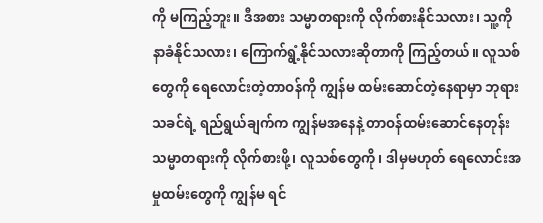ကို မကြည့်ဘူး။ ဒီအစား သမ္မာတရားကို လိုက်စားနိုင်သလား၊ သူ့ကို နာခံနိုင်သလား၊ ကြောက်ရွံ့နိုင်သလားဆိုတာကို ကြည့်တယ်။ လူသစ်တွေကို ရေလောင်းတဲ့တာဝန်ကို ကျွန်မ ထမ်းဆောင်တဲ့နေရာမှာ ဘုရားသခင်ရဲ့ ရည်ရွယ်ချက်က ကျွန်မအနေနဲ့ တာဝန်ထမ်းဆောင်နေတုန်း သမ္မာတရားကို လိုက်စားဖို့၊ လူသစ်တွေကို၊ ဒါမှမဟုတ် ရေလောင်းအမှုထမ်းတွေကို ကျွန်မ ရင်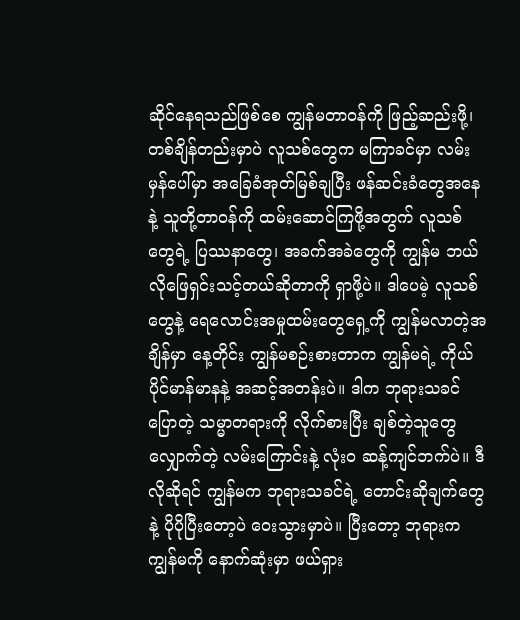ဆိုင်နေရသည်ဖြစ်စေ ကျွန်မတာဝန်ကို ဖြည့်ဆည်းဖို့၊ တစ်ချိန်တည်းမှာပဲ လူသစ်တွေက မကြာခင်မှာ လမ်းမှန်ပေါ်မှာ အခြေခံအုတ်မြစ်ချပြီး ဖန်ဆင်းခံတွေအနေနဲ့ သူတို့တာဝန်ကို ထမ်းဆောင်ကြဖို့အတွက် လူသစ်တွေရဲ့ ပြဿနာတွေ၊ အခက်အခဲတွေကို ကျွန်မ ဘယ်လိုဖြေရှင်းသင့်တယ်ဆိုတာကို ရှာဖို့ပဲ။ ဒါပေမဲ့ လူသစ်တွေနဲ့ ရေလောင်းအမှုထမ်းတွေရှေ့ကို ကျွန်မလာတဲ့အချိန်မှာ နေ့တိုင်း ကျွန်မစဉ်းစားတာက ကျွန်မရဲ့ ကိုယ်ပိုင်မာန်မာနနဲ့ အဆင့်အတန်းပဲ။ ဒါက ဘုရားသခင်ပြောတဲ့ သမ္မာတရားကို လိုက်စားပြီး ချစ်တဲ့သူတွေ လျှောက်တဲ့ လမ်းကြောင်းနဲ့ လုံးဝ ဆန့်ကျင်ဘက်ပဲ။ ဒီလိုဆိုရင် ကျွန်မက ဘုရားသခင်ရဲ့ တောင်းဆိုချက်တွေနဲ့ ပိုပိုပြီးတော့ပဲ ဝေးသွားမှာပဲ။ ပြီးတော့ ဘုရားက ကျွန်မကို နောက်ဆုံးမှာ ဖယ်ရှား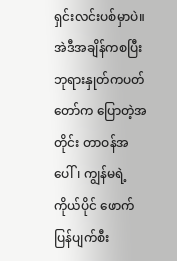ရှင်းလင်းပစ်မှာပဲ။ အဲဒီအချိန်ကစပြီး ဘုရားနှုတ်ကပတ်တော်က ပြောတဲ့အတိုင်း တာဝန်အပေါ်၊ ကျွန်မရဲ့ ကိုယ်ပိုင် ဖောက်ပြန်ပျက်စီး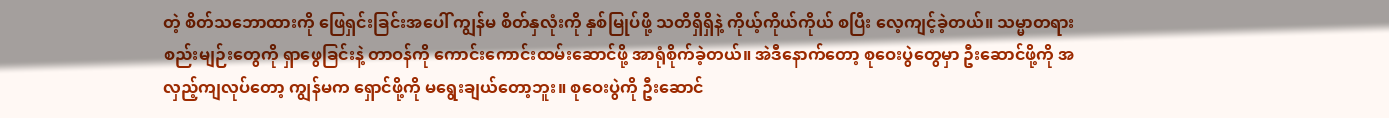တဲ့ စိတ်သဘောထားကို ဖြေရှင်းခြင်းအပေါ် ကျွန်မ စိတ်နှလုံးကို နှစ်မြုပ်ဖို့ သတိရှိရှိနဲ့ ကိုယ့်ကိုယ်ကိုယ် စပြီး လေ့ကျင့်ခဲ့တယ်။ သမ္မာတရားစည်းမျဉ်းတွေကို ရှာဖွေခြင်းနဲ့ တာဝန်ကို ကောင်းကောင်းထမ်းဆောင်ဖို့ အာရုံစိုက်ခဲ့တယ်။ အဲဒီနောက်တော့ စုဝေးပွဲတွေမှာ ဦးဆောင်ဖို့ကို အလှည့်ကျလုပ်တော့ ကျွန်မက ရှောင်ဖို့ကို မရွေးချယ်တော့ဘူး။ စုဝေးပွဲကို ဦးဆောင်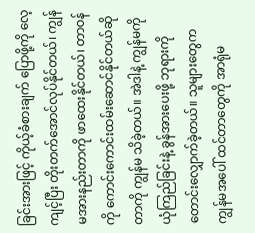ခြင်းအားဖြင့် ကိုယ့်ခံစားချက် ပြောဖို့ကို လေ့ကျင့်ပြီး တိုးတက်အောင်လုပ်နိုင်တယ်၊ ကျွန်မအားနည်းတာကို ဖာထေးနိုင်တယ်၊ တာဝန်ကို ကောင်းကောင်းထမ်းဆောင်နိုင်တယ်ဆိုတာကို ကျွန်မ သိခဲ့တယ်။ အဲဒါနဲ့ ကျွန်မကို ယုံကြည်ခြင်းနဲ့ ခွန်အားပေးဖို့ ဘုရားကို တောင်းလျှောက်ခဲ့တယ်။ သူများတွေက ကျွန်မအပေါ် ထင်တာတွေကို အာရုံမ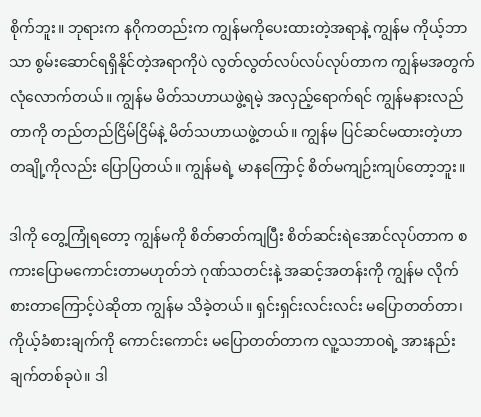စိုက်ဘူး။ ဘုရားက နဂိုကတည်းက ကျွန်မကိုပေးထားတဲ့အရာနဲ့ ကျွန်မ ကိုယ့်ဘာသာ စွမ်းဆောင်ရရှိနိုင်တဲ့အရာကိုပဲ လွတ်လွတ်လပ်လပ်လုပ်တာက ကျွန်မအတွက် လုံလောက်တယ်။ ကျွန်မ မိတ်သဟာယဖွဲ့ရမဲ့ အလှည့်ရောက်ရင် ကျွန်မနားလည်တာကို တည်တည်ငြိမ်ငြိမ်နဲ့ မိတ်သဟာယဖွဲ့တယ်။ ကျွန်မ ပြင်ဆင်မထားတဲ့ဟာ တချို့ကိုလည်း ပြောပြတယ်။ ကျွန်မရဲ့ မာနကြောင့် စိတ်မကျဉ်းကျပ်တော့ဘူး။

ဒါကို တွေ့ကြုံရတော့ ကျွန်မကို စိတ်ဓာတ်ကျပြီး စိတ်ဆင်းရဲအောင်လုပ်တာက စကားပြောမကောင်းတာမဟုတ်ဘဲ ဂုဏ်သတင်းနဲ့ အဆင့်အတန်းကို ကျွန်မ လိုက်စားတာကြောင့်ပဲဆိုတာ ကျွန်မ သိခဲ့တယ်။ ရှင်းရှင်းလင်းလင်း မပြောတတ်တာ၊ ကိုယ့်ခံစားချက်ကို ကောင်းကောင်း မပြောတတ်တာက လူ့သဘာဝရဲ့ အားနည်းချက်တစ်ခုပဲ။ ဒါ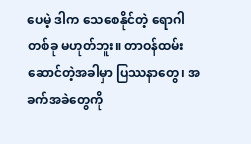ပေမဲ့ ဒါက သေစေနိုင်တဲ့ ရောဂါတစ်ခု မဟုတ်ဘူး။ တာဝန်ထမ်းဆောင်တဲ့အခါမှာ ပြဿနာတွေ၊ အခက်အခဲတွေကို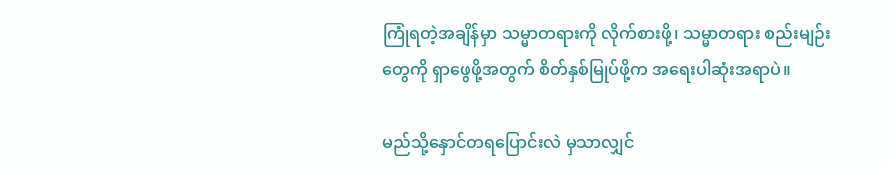ကြုံရတဲ့အချိန်မှာ သမ္မာတရားကို လိုက်စားဖို့၊ သမ္မာတရား စည်းမျဉ်းတွေကို ရှာဖွေဖို့အတွက် စိတ်နှစ်မြုပ်ဖို့က အရေးပါဆုံးအရာပဲ။

မည်သို့နှောင်တရပြောင်းလဲ မှသာလျှင်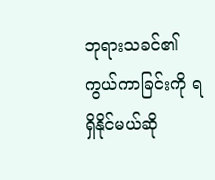ဘုရားသခင်၏ ကွယ်ကာခြင်းကို ရရှိနိုင်မယ်ဆို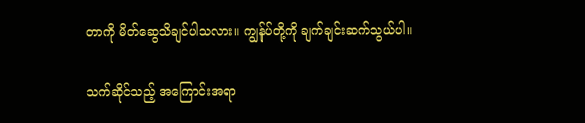တာကို မိတ်ဆွေသိချင်ပါသလား။ ကျွန်ုပ်တို့ကို ချက်ချင်းဆက်သွယ်ပါ။

သက်ဆိုင်သည့် အကြောင်းအရာ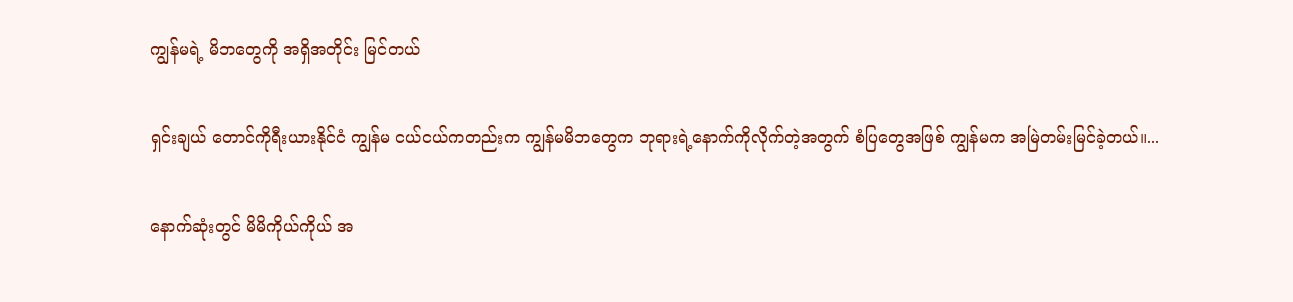ကျွန်မရဲ့ မိဘတွေကို အရှိအတိုင်း မြင်တယ်

ရှင်းချယ် တောင်ကိုရီးယားနိုင်ငံ ကျွန်မ ငယ်ငယ်ကတည်းက ကျွန်မမိဘတွေက ဘုရားရဲ့နောက်ကိုလိုက်တဲ့အတွက် စံပြတွေအဖြစ် ကျွန်မက အမြဲတမ်းမြင်ခဲ့တယ်။...

နောက်ဆုံးတွင် မိမိကိုယ်ကိုယ် အ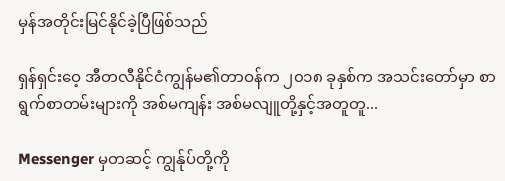မှန်အတိုင်းမြင်နိုင်ခဲ့ပြီဖြစ်သည်

ရှန်ရှင်းဝေ့ အီတလီနိုင်ငံကျွန်မ၏တာဝန်က ၂၀၁၈ ခုနှစ်က အသင်းတော်မှာ စာရွက်စာတမ်းများကို အစ်မကျန်း အစ်မလျူတို့နှင့်အတူတူ...

Messenger မှတဆင့် ကျွန်ုပ်တို့ကို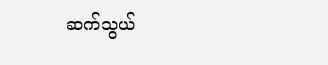ဆက်သွယ်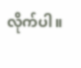လိုက်ပါ။